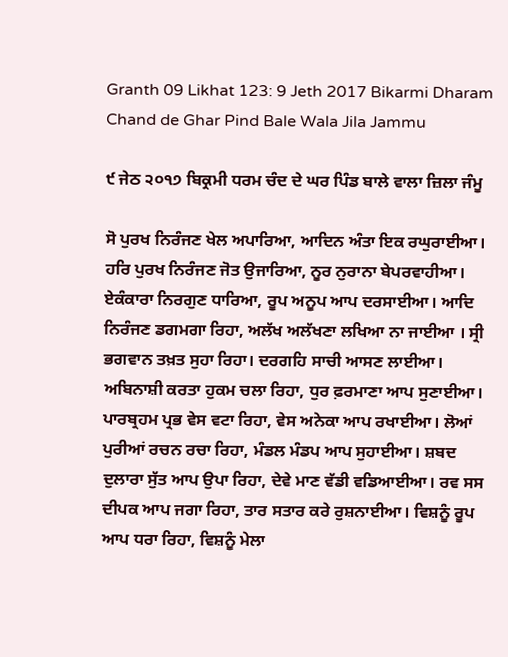Granth 09 Likhat 123: 9 Jeth 2017 Bikarmi Dharam Chand de Ghar Pind Bale Wala Jila Jammu

੯ ਜੇਠ ੨੦੧੭ ਬਿਕ੍ਰਮੀ ਧਰਮ ਚੰਦ ਦੇ ਘਰ ਪਿੰਡ ਬਾਲੇ ਵਾਲਾ ਜ਼ਿਲਾ ਜੰਮੂ

ਸੋ ਪੁਰਖ ਨਿਰੰਜਣ ਖੇਲ ਅਪਾਰਿਆ, ਆਦਿਨ ਅੰਤਾ ਇਕ ਰਘੁਰਾਈਆ। ਹਰਿ ਪੁਰਖ ਨਿਰੰਜਣ ਜੋਤ ਉਜਾਰਿਆ, ਨੂਰ ਨੁਰਾਨਾ ਬੇਪਰਵਾਹੀਆ। ਏਕੰਕਾਰਾ ਨਿਰਗੁਣ ਧਾਰਿਆ, ਰੂਪ ਅਨੂਪ ਆਪ ਦਰਸਾਈਆ। ਆਦਿ ਨਿਰੰਜਣ ਡਗਮਗਾ ਰਿਹਾ, ਅਲੱਖ ਅਲੱਖਣਾ ਲਖਿਆ ਨਾ ਜਾਈਆ । ਸ੍ਰੀ ਭਗਵਾਨ ਤਖ਼ਤ ਸੁਹਾ ਰਿਹਾ। ਦਰਗਹਿ ਸਾਚੀ ਆਸਣ ਲਾਈਆ। ਅਬਿਨਾਸ਼ੀ ਕਰਤਾ ਹੁਕਮ ਚਲਾ ਰਿਹਾ, ਧੁਰ ਫ਼ਰਮਾਣਾ ਆਪ ਸੁਣਾਈਆ। ਪਾਰਬ੍ਰਹਮ ਪ੍ਰਭ ਵੇਸ ਵਟਾ ਰਿਹਾ, ਵੇਸ ਅਨੇਕਾ ਆਪ ਰਖਾਈਆ। ਲੋਆਂ ਪੁਰੀਆਂ ਰਚਨ ਰਚਾ ਰਿਹਾ, ਮੰਡਲ ਮੰਡਪ ਆਪ ਸੁਹਾਈਆ। ਸ਼ਬਦ ਦੁਲਾਰਾ ਸੁੱਤ ਆਪ ਉਪਾ ਰਿਹਾ, ਦੇਵੇ ਮਾਣ ਵੱਡੀ ਵਡਿਆਈਆ। ਰਵ ਸਸ ਦੀਪਕ ਆਪ ਜਗਾ ਰਿਹਾ, ਤਾਰ ਸਤਾਰ ਕਰੇ ਰੁਸ਼ਨਾਈਆ। ਵਿਸ਼ਨੂੰ ਰੂਪ ਆਪ ਧਰਾ ਰਿਹਾ, ਵਿਸ਼ਨੂੰ ਮੇਲਾ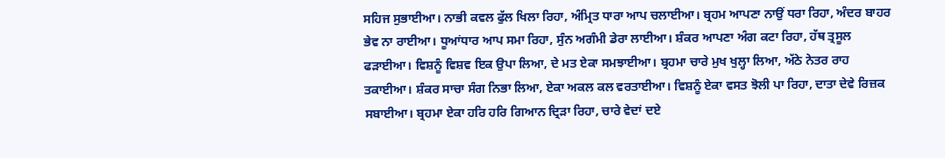ਸਹਿਜ ਸੁਭਾਈਆ। ਨਾਭੀ ਕਵਲ ਫੁੱਲ ਖਿਲਾ ਰਿਹਾ, ਅੰਮ੍ਰਿਤ ਧਾਰਾ ਆਪ ਚਲਾਈਆ। ਬ੍ਰਹਮ ਆਪਣਾ ਨਾਉਂ ਧਰਾ ਰਿਹਾ, ਅੰਦਰ ਬਾਹਰ ਭੇਵ ਨਾ ਰਾਈਆ। ਧੂਆਂਧਾਰ ਆਪ ਸਮਾ ਰਿਹਾ, ਸੁੰਨ ਅਗੰਮੀ ਡੇਰਾ ਲਾਈਆ। ਸ਼ੰਕਰ ਆਪਣਾ ਅੰਗ ਕਟਾ ਰਿਹਾ, ਹੱਥ ਤ੍ਰਸੂਲ ਫੜਾਈਆ। ਵਿਸ਼ਨੂੰ ਵਿਸ਼ਵ ਇਕ ਉਪਾ ਲਿਆ, ਦੇ ਮਤ ਏਕਾ ਸਮਝਾਈਆ। ਬ੍ਰਹਮਾ ਚਾਰੇ ਮੁਖ ਖੁਲ੍ਹਾ ਲਿਆ, ਅੱਠੇ ਨੇਤਰ ਰਾਹ ਤਕਾਈਆ। ਸ਼ੰਕਰ ਸਾਚਾ ਸੰਗ ਨਿਭਾ ਲਿਆ, ਏਕਾ ਅਕਲ ਕਲ ਵਰਤਾਈਆ। ਵਿਸ਼ਨੂੰ ਏਕਾ ਵਸਤ ਝੋਲੀ ਪਾ ਰਿਹਾ, ਦਾਤਾ ਦੇਵੇ ਰਿਜ਼ਕ ਸਬਾਈਆ। ਬ੍ਰਹਮਾ ਏਕਾ ਹਰਿ ਹਰਿ ਗਿਆਨ ਦ੍ਰਿੜਾ ਰਿਹਾ, ਚਾਰੇ ਵੇਦਾਂ ਦਏ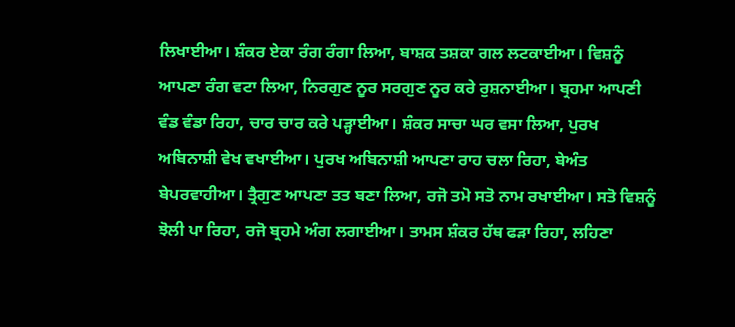ਲਿਖਾਈਆ। ਸ਼ੰਕਰ ਏਕਾ ਰੰਗ ਰੰਗਾ ਲਿਆ, ਬਾਸ਼ਕ ਤਸ਼ਕਾ ਗਲ ਲਟਕਾਈਆ। ਵਿਸ਼ਨੂੰ ਆਪਣਾ ਰੰਗ ਵਟਾ ਲਿਆ, ਨਿਰਗੁਣ ਨੂਰ ਸਰਗੁਣ ਨੂਰ ਕਰੇ ਰੁਸ਼ਨਾਈਆ। ਬ੍ਰਹਮਾ ਆਪਣੀ ਵੰਡ ਵੰਡਾ ਰਿਹਾ, ਚਾਰ ਚਾਰ ਕਰੇ ਪੜ੍ਹਾਈਆ। ਸ਼ੰਕਰ ਸਾਚਾ ਘਰ ਵਸਾ ਲਿਆ, ਪੁਰਖ ਅਬਿਨਾਸ਼ੀ ਵੇਖ ਵਖਾਈਆ। ਪੁਰਖ ਅਬਿਨਾਸ਼ੀ ਆਪਣਾ ਰਾਹ ਚਲਾ ਰਿਹਾ, ਬੇਅੰਤ ਬੇਪਰਵਾਹੀਆ। ਤ੍ਰੈਗੁਣ ਆਪਣਾ ਤਤ ਬਣਾ ਲਿਆ, ਰਜੋ ਤਮੋ ਸਤੋ ਨਾਮ ਰਖਾਈਆ। ਸਤੋ ਵਿਸ਼ਨੂੰ ਝੋਲੀ ਪਾ ਰਿਹਾ, ਰਜੋ ਬ੍ਰਹਮੇ ਅੰਗ ਲਗਾਈਆ। ਤਾਮਸ ਸ਼ੰਕਰ ਹੱਥ ਫੜਾ ਰਿਹਾ, ਲਹਿਣਾ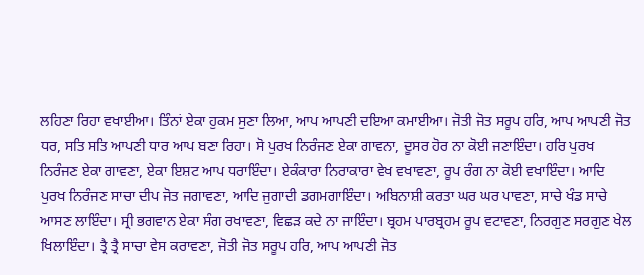ਲਹਿਣਾ ਰਿਹਾ ਵਖਾਈਆ। ਤਿੰਨਾਂ ਏਕਾ ਹੁਕਮ ਸੁਣਾ ਲਿਆ, ਆਪ ਆਪਣੀ ਦਇਆ ਕਮਾਈਆ। ਜੋਤੀ ਜੋਤ ਸਰੂਪ ਹਰਿ, ਆਪ ਆਪਣੀ ਜੋਤ ਧਰ, ਸਤਿ ਸਤਿ ਆਪਣੀ ਧਾਰ ਆਪ ਬਣਾ ਰਿਹਾ। ਸੋ ਪੁਰਖ ਨਿਰੰਜਣ ਏਕਾ ਗਾਵਨਾ, ਦੂਸਰ ਹੋਰ ਨਾ ਕੋਈ ਜਣਾਇੰਦਾ। ਹਰਿ ਪੁਰਖ ਨਿਰੰਜਣ ਏਕਾ ਗਾਵਣਾ, ਏਕਾ ਇਸ਼ਟ ਆਪ ਧਰਾਇੰਦਾ। ਏਕੰਕਾਰਾ ਨਿਰਾਕਾਰਾ ਵੇਖ ਵਖਾਵਣਾ, ਰੂਪ ਰੰਗ ਨਾ ਕੋਈ ਵਖਾਇੰਦਾ। ਆਦਿ ਪੁਰਖ ਨਿਰੰਜਣ ਸਾਚਾ ਦੀਪ ਜੋਤ ਜਗਾਵਣਾ, ਆਦਿ ਜੁਗਾਦੀ ਡਗਮਗਾਇੰਦਾ। ਅਬਿਨਾਸ਼ੀ ਕਰਤਾ ਘਰ ਘਰ ਪਾਵਣਾ, ਸਾਚੇ ਖੰਡ ਸਾਚੇ ਆਸਣ ਲਾਇੰਦਾ। ਸ੍ਰੀ ਭਗਵਾਨ ਏਕਾ ਸੰਗ ਰਖਾਵਣਾ, ਵਿਛੜ ਕਦੇ ਨਾ ਜਾਇੰਦਾ। ਬ੍ਰਹਮ ਪਾਰਬ੍ਰਹਮ ਰੂਪ ਵਟਾਵਣਾ, ਨਿਰਗੁਣ ਸਰਗੁਣ ਖੇਲ ਖਿਲਾਇੰਦਾ। ਤ੍ਰੈ ਤ੍ਰੈ ਸਾਚਾ ਵੇਸ ਕਰਾਵਣਾ, ਜੋਤੀ ਜੋਤ ਸਰੂਪ ਹਰਿ, ਆਪ ਆਪਣੀ ਜੋਤ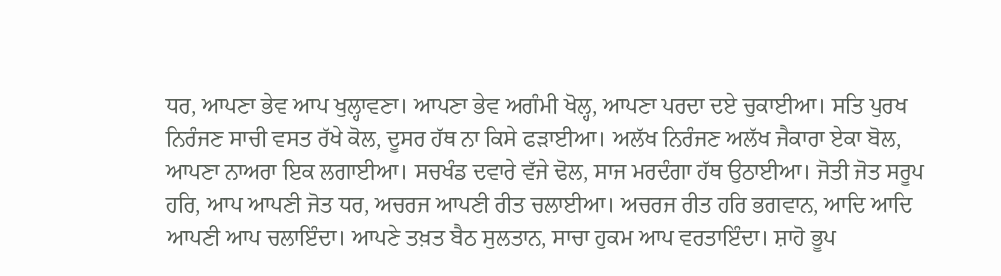ਧਰ, ਆਪਣਾ ਭੇਵ ਆਪ ਖੁਲ੍ਹਾਵਣਾ। ਆਪਣਾ ਭੇਵ ਅਗੰਮੀ ਖੋਲ੍ਹ, ਆਪਣਾ ਪਰਦਾ ਦਏ ਚੁਕਾਈਆ। ਸਤਿ ਪੁਰਖ ਨਿਰੰਜਣ ਸਾਚੀ ਵਸਤ ਰੱਖੇ ਕੋਲ, ਦੂਸਰ ਹੱਥ ਨਾ ਕਿਸੇ ਫੜਾਈਆ। ਅਲੱਖ ਨਿਰੰਜਣ ਅਲੱਖ ਜੈਕਾਰਾ ਏਕਾ ਬੋਲ, ਆਪਣਾ ਨਾਅਰਾ ਇਕ ਲਗਾਈਆ। ਸਚਖੰਡ ਦਵਾਰੇ ਵੱਜੇ ਢੋਲ, ਸਾਜ ਮਰਦੰਗਾ ਹੱਥ ਉਠਾਈਆ। ਜੋਤੀ ਜੋਤ ਸਰੂਪ ਹਰਿ, ਆਪ ਆਪਣੀ ਜੋਤ ਧਰ, ਅਚਰਜ ਆਪਣੀ ਰੀਤ ਚਲਾਈਆ। ਅਚਰਜ ਰੀਤ ਹਰਿ ਭਗਵਾਨ, ਆਦਿ ਆਦਿ ਆਪਣੀ ਆਪ ਚਲਾਇੰਦਾ। ਆਪਣੇ ਤਖ਼ਤ ਬੈਠ ਸੁਲਤਾਨ, ਸਾਚਾ ਹੁਕਮ ਆਪ ਵਰਤਾਇੰਦਾ। ਸ਼ਾਹੋ ਭੂਪ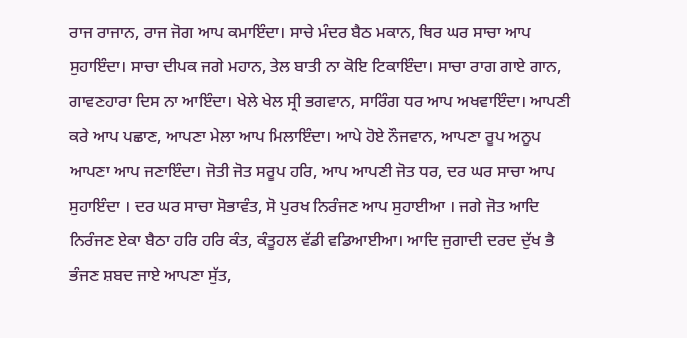ਰਾਜ ਰਾਜਾਨ, ਰਾਜ ਜੋਗ ਆਪ ਕਮਾਇੰਦਾ। ਸਾਚੇ ਮੰਦਰ ਬੈਠ ਮਕਾਨ, ਥਿਰ ਘਰ ਸਾਚਾ ਆਪ ਸੁਹਾਇੰਦਾ। ਸਾਚਾ ਦੀਪਕ ਜਗੇ ਮਹਾਨ, ਤੇਲ ਬਾਤੀ ਨਾ ਕੋਇ ਟਿਕਾਇੰਦਾ। ਸਾਚਾ ਰਾਗ ਗਾਏ ਗਾਨ, ਗਾਵਣਹਾਰਾ ਦਿਸ ਨਾ ਆਇੰਦਾ। ਖੇਲੇ ਖੇਲ ਸ੍ਰੀ ਭਗਵਾਨ, ਸਾਰਿੰਗ ਧਰ ਆਪ ਅਖਵਾਇੰਦਾ। ਆਪਣੀ ਕਰੇ ਆਪ ਪਛਾਣ, ਆਪਣਾ ਮੇਲਾ ਆਪ ਮਿਲਾਇੰਦਾ। ਆਪੇ ਹੋਏ ਨੌਜਵਾਨ, ਆਪਣਾ ਰੂਪ ਅਨੂਪ ਆਪਣਾ ਆਪ ਜਣਾਇੰਦਾ। ਜੋਤੀ ਜੋਤ ਸਰੂਪ ਹਰਿ, ਆਪ ਆਪਣੀ ਜੋਤ ਧਰ, ਦਰ ਘਰ ਸਾਚਾ ਆਪ ਸੁਹਾਇੰਦਾ । ਦਰ ਘਰ ਸਾਚਾ ਸੋਭਾਵੰਤ, ਸੋ ਪੁਰਖ ਨਿਰੰਜਣ ਆਪ ਸੁਹਾਈਆ । ਜਗੇ ਜੋਤ ਆਦਿ ਨਿਰੰਜਣ ਏਕਾ ਬੈਠਾ ਹਰਿ ਹਰਿ ਕੰਤ, ਕੰਤੂਹਲ ਵੱਡੀ ਵਡਿਆਈਆ। ਆਦਿ ਜੁਗਾਦੀ ਦਰਦ ਦੁੱਖ ਭੈ ਭੰਜਣ ਸ਼ਬਦ ਜਾਏ ਆਪਣਾ ਸੁੱਤ,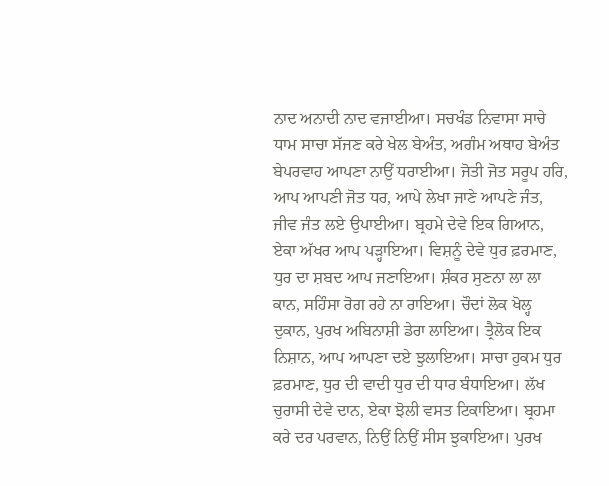ਨਾਦ ਅਨਾਦੀ ਨਾਦ ਵਜਾਈਆ। ਸਚਖੰਡ ਨਿਵਾਸਾ ਸਾਚੇ ਧਾਮ ਸਾਚਾ ਸੱਜਣ ਕਰੇ ਖੇਲ ਬੇਅੰਤ, ਅਗੰਮ ਅਥਾਹ ਬੇਅੰਤ ਬੇਪਰਵਾਹ ਆਪਣਾ ਨਾਉਂ ਧਰਾਈਆ। ਜੋਤੀ ਜੋਤ ਸਰੂਪ ਹਰਿ, ਆਪ ਆਪਣੀ ਜੋਤ ਧਰ, ਆਪੇ ਲੇਖਾ ਜਾਣੇ ਆਪਣੇ ਜੰਤ, ਜੀਵ ਜੰਤ ਲਏ ਉਪਾਈਆ। ਬ੍ਰਹਮੇ ਦੇਵੇ ਇਕ ਗਿਆਨ, ਏਕਾ ਅੱਖਰ ਆਪ ਪੜ੍ਹਾਇਆ। ਵਿਸ਼ਨੂੰ ਦੇਵੇ ਧੁਰ ਫ਼ਰਮਾਣ, ਧੁਰ ਦਾ ਸ਼ਬਦ ਆਪ ਜਣਾਇਆ। ਸ਼ੰਕਰ ਸੁਣਨਾ ਲਾ ਲਾ ਕਾਨ, ਸਹਿੰਸਾ ਰੋਗ ਰਹੇ ਨਾ ਰਾਇਆ। ਚੌਦਾਂ ਲੋਕ ਖੋਲ੍ਹ ਦੁਕਾਨ, ਪੁਰਖ ਅਬਿਨਾਸ਼ੀ ਡੇਰਾ ਲਾਇਆ। ਤ੍ਰੈਲੋਕ ਇਕ ਨਿਸ਼ਾਨ, ਆਪ ਆਪਣਾ ਦਏ ਝੁਲਾਇਆ। ਸਾਚਾ ਹੁਕਮ ਧੁਰ ਫ਼ਰਮਾਣ, ਧੁਰ ਦੀ ਵਾਦੀ ਧੁਰ ਦੀ ਧਾਰ ਬੰਧਾਇਆ। ਲੱਖ ਚੁਰਾਸੀ ਦੇਵੇ ਦਾਨ, ਏਕਾ ਝੋਲੀ ਵਸਤ ਟਿਕਾਇਆ। ਬ੍ਰਹਮਾ ਕਰੇ ਦਰ ਪਰਵਾਨ, ਨਿਉਂ ਨਿਉਂ ਸੀਸ ਝੁਕਾਇਆ। ਪੁਰਖ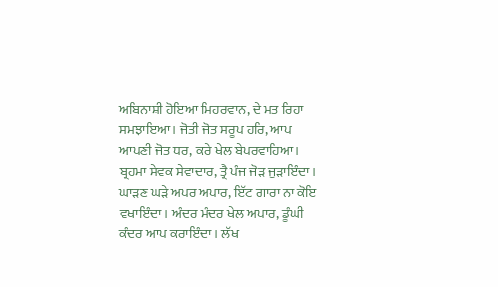ਅਬਿਨਾਸ਼ੀ ਹੋਇਆ ਮਿਹਰਵਾਨ, ਦੇ ਮਤ ਰਿਹਾ ਸਮਝਾਇਆ। ਜੋਤੀ ਜੋਤ ਸਰੂਪ ਹਰਿ, ਆਪ ਆਪਣੀ ਜੋਤ ਧਰ, ਕਰੇ ਖੇਲ ਬੇਪਰਵਾਹਿਆ। ਬ੍ਰਹਮਾ ਸੇਵਕ ਸੇਵਾਦਾਰ, ਤ੍ਰੈ ਪੰਜ ਜੋੜ ਜੁੜਾਇੰਦਾ। ਘਾੜਣ ਘੜੇ ਅਪਰ ਅਪਾਰ, ਇੱਟ ਗਾਰਾ ਨਾ ਕੋਇ ਵਖਾਇੰਦਾ। ਅੰਦਰ ਮੰਦਰ ਖੇਲ ਅਪਾਰ, ਡੂੰਘੀ ਕੰਦਰ ਆਪ ਕਰਾਇੰਦਾ। ਲੱਖ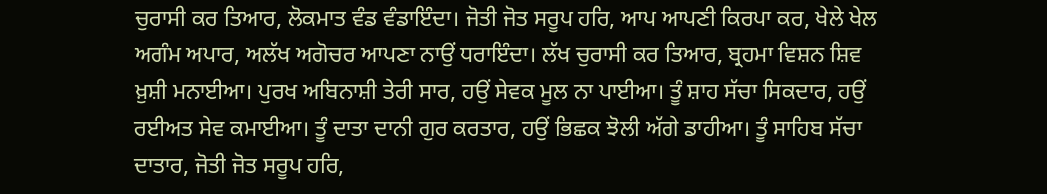ਚੁਰਾਸੀ ਕਰ ਤਿਆਰ, ਲੋਕਮਾਤ ਵੰਡ ਵੰਡਾਇੰਦਾ। ਜੋਤੀ ਜੋਤ ਸਰੂਪ ਹਰਿ, ਆਪ ਆਪਣੀ ਕਿਰਪਾ ਕਰ, ਖੇਲੇ ਖੇਲ ਅਗੰਮ ਅਪਾਰ, ਅਲੱਖ ਅਗੋਚਰ ਆਪਣਾ ਨਾਉਂ ਧਰਾਇੰਦਾ। ਲੱਖ ਚੁਰਾਸੀ ਕਰ ਤਿਆਰ, ਬ੍ਰਹਮਾ ਵਿਸ਼ਨ ਸ਼ਿਵ ਖ਼ੁਸ਼ੀ ਮਨਾਈਆ। ਪੁਰਖ ਅਬਿਨਾਸ਼ੀ ਤੇਰੀ ਸਾਰ, ਹਉਂ ਸੇਵਕ ਮੂਲ ਨਾ ਪਾਈਆ। ਤੂੰ ਸ਼ਾਹ ਸੱਚਾ ਸਿਕਦਾਰ, ਹਉਂ ਰਈਅਤ ਸੇਵ ਕਮਾਈਆ। ਤੂੰ ਦਾਤਾ ਦਾਨੀ ਗੁਰ ਕਰਤਾਰ, ਹਉਂ ਭਿਛਕ ਝੋਲੀ ਅੱਗੇ ਡਾਹੀਆ। ਤੂੰ ਸਾਹਿਬ ਸੱਚਾ ਦਾਤਾਰ, ਜੋਤੀ ਜੋਤ ਸਰੂਪ ਹਰਿ,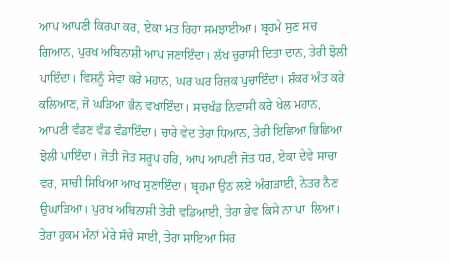ਆਪ ਆਪਣੀ ਕਿਰਪਾ ਕਰ, ਏਕਾ ਮਤ ਰਿਹਾ ਸਮਝਾਈਆ। ਬ੍ਰਹਮੇ ਸੁਣ ਸਚ ਗਿਆਨ, ਪੁਰਖ ਅਬਿਨਾਸ਼ੀ ਆਪ ਜਣਾਇੰਦਾ। ਲੱਖ ਚੁਰਾਸੀ ਦਿਤਾ ਦਾਨ, ਤੇਰੀ ਝੋਲੀ ਪਾਇੰਦਾ। ਵਿਸ਼ਨੂੰ ਸੇਵਾ ਕਰੇ ਮਹਾਨ, ਘਰ ਘਰ ਰਿਜ਼ਕ ਪੁਚਾਇੰਦਾ। ਸ਼ੰਕਰ ਅੰਤ ਕਰੇ ਕਲਿਆਣ, ਜੋ ਘੜਿਆ ਭੰਨ ਵਖਾਇੰਦਾ। ਸਚਖੰਡ ਨਿਵਾਸੀ ਕਰੇ ਖੇਲ ਮਹਾਨ, ਆਪਣੀ ਵੰਡਣ ਵੰਡ ਵੰਡਾਇੰਦਾ। ਚਾਰੇ ਵੇਦ ਤੇਰਾ ਧਿਆਨ, ਤੇਰੀ ਇਛਿਆ ਭਿਛਿਆ ਝੋਲੀ ਪਾਇੰਦਾ। ਜੋਤੀ ਜੋਤ ਸਰੂਪ ਹਰਿ, ਆਪ ਆਪਣੀ ਜੋਤ ਧਰ, ਏਕਾ ਦੇਵੇ ਸਾਚਾ ਵਰ, ਸਾਚੀ ਸਿਖਿਆ ਆਖ ਸੁਣਾਇੰਦਾ। ਬ੍ਰਹਮਾ ਉਠ ਲਏ ਅੰਗੜਾਈ, ਨੇਤਰ ਨੈਣ ਉਘਾੜਿਆ। ਪੁਰਖ ਅਬਿਨਾਸ਼ੀ ਤੇਰੀ ਵਡਿਆਈ, ਤੇਰਾ ਭੇਵ ਕਿਸੇ ਨਾ ਪਾ  ਲਿਆ। ਤੇਰਾ ਹੁਕਮ ਮੰਨਾਂ ਮੇਰੇ ਸੱਚੇ ਸਾਈਂ, ਤੇਰਾ ਸਾਇਆ ਸਿਰ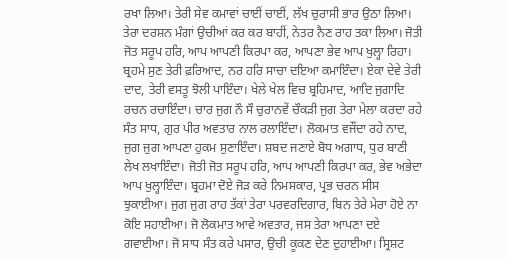ਰਖਾ ਲਿਆ। ਤੇਰੀ ਸੇਵ ਕਮਾਵਾਂ ਚਾਈਂ ਚਾਈਂ, ਲੱਖ ਚੁਰਾਸੀ ਭਾਰ ਉਠਾ ਲਿਆ। ਤੇਰਾ ਦਰਸ਼ਨ ਮੰਗਾਂ ਉਚੀਆਂ ਕਰ ਕਰ ਬਾਹੀਂ, ਨੇਤਰ ਨੈਣ ਰਾਹ ਤਕਾ ਲਿਆ। ਜੋਤੀ ਜੋਤ ਸਰੂਪ ਹਰਿ, ਆਪ ਆਪਣੀ ਕਿਰਪਾ ਕਰ, ਆਪਣਾ ਭੇਵ ਆਪ ਖੁਲ੍ਹਾ ਰਿਹਾ। ਬ੍ਰਹਮੇ ਸੁਣ ਤੇਰੀ ਫ਼ਰਿਆਦ, ਨਰ ਹਰਿ ਸਾਚਾ ਦਇਆ ਕਮਾਇੰਦਾ। ਏਕਾ ਦੇਵੇ ਤੇਰੀ ਦਾਦ, ਤੇਰੀ ਵਸਤੂ ਝੋਲੀ ਪਾਇੰਦਾ। ਖੇਲੇ ਖੇਲ ਵਿਚ ਬ੍ਰਹਿਮਾਦ, ਆਦਿ ਜੁਗਾਦਿ ਰਚਨ ਰਚਾਇੰਦਾ। ਚਾਰ ਜੁਗ ਨੌ ਸੌ ਚੁਰਾਨਵੇਂ ਚੌਕੜੀ ਜੁਗ ਤੇਰਾ ਮੇਲਾ ਕਰਦਾ ਰਹੇ ਸੰਤ ਸਾਧ, ਗੁਰ ਪੀਰ ਅਵਤਾਰ ਨਾਲ ਰਲਾਇੰਦਾ। ਲੋਕਮਾਤ ਵਜੌਂਦਾ ਰਹੇ ਨਾਦ, ਜੁਗ ਜੁਗ ਆਪਣਾ ਹੁਕਮ ਸੁਣਾਇੰਦਾ। ਸ਼ਬਦ ਜਣਾਏ ਬੋਧ ਅਗਾਧ, ਧੁਰ ਬਾਣੀ ਲੇਖ ਲਖਾਇੰਦਾ। ਜੋਤੀ ਜੋਤ ਸਰੂਪ ਹਰਿ, ਆਪ ਆਪਣੀ ਕਿਰਪਾ ਕਰ, ਭੇਵ ਅਭੇਦਾ ਆਪ ਖੁਲ੍ਹਾਇੰਦਾ। ਬ੍ਰਹਮਾ ਦੋਏ ਜੋੜ ਕਰੇ ਨਿਮਸਕਾਰ, ਪ੍ਰਭ ਚਰਨ ਸੀਸ ਝੁਕਾਈਆ। ਜੁਗ ਜੁਗ ਰਾਹ ਤੱਕਾਂ ਤੇਰਾ ਪਰਵਰਦਿਗਾਰ, ਬਿਨ ਤੇਰੇ ਮੇਰਾ ਹੋਏ ਨਾ ਕੋਇ ਸਹਾਈਆ। ਜੋ ਲੋਕਮਾਤ ਆਵੇ ਅਵਤਾਰ, ਜਸ ਤੇਰਾ ਆਪਣਾ ਦਏ ਗਵਾਈਆ। ਜੋ ਸਾਧ ਸੰਤ ਕਰੇ ਪਸਾਰ, ਉਚੀ ਕੂਕਣ ਦੇਣ ਦੁਹਾਈਆ। ਸ੍ਰਿਸ਼ਟ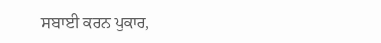ਸਬਾਈ ਕਰਨ ਪੁਕਾਰ,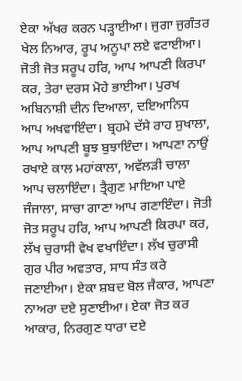ਏਕਾ ਅੱਖਰ ਕਰਨ ਪੜ੍ਹਾਈਆ। ਜੁਗਾ ਜੁਗੰਤਰ ਖੇਲ ਨਿਆਰ, ਰੂਪ ਅਨੂਪਾ ਲਏ ਵਟਾਈਆ। ਜੋਤੀ ਜੋਤ ਸਰੂਪ ਹਰਿ, ਆਪ ਆਪਣੀ ਕਿਰਪਾ ਕਰ, ਤੇਰਾ ਦਰਸ ਮੋਹੇ ਭਾਈਆ। ਪੁਰਖ ਅਬਿਨਾਸ਼ੀ ਦੀਨ ਦਿਆਲਾ, ਦਇਆਨਿਧ ਆਪ ਅਖਵਾਇੰਦਾ। ਬ੍ਰਹਮੇ ਦੱਸੇ ਰਾਹ ਸੁਖਾਲਾ, ਆਪ ਆਪਣੀ ਬੂਝ ਬੁਝਾਇੰਦਾ। ਆਪਣਾ ਨਾਉਂ ਰਖਾਏ ਕਾਲ ਮਹਾਂਕਾਲਾ, ਅਵੱਲੜੀ ਚਾਲਾ ਆਪ ਚਲਾਇੰਦਾ। ਤ੍ਰੈਗੁਣ ਮਾਇਆ ਪਾਏ ਜੰਜਾਲਾ, ਸਾਚਾ ਗਾਣਾ ਆਪ ਗਣਾਇੰਦਾ। ਜੋਤੀ ਜੋਤ ਸਰੂਪ ਹਰਿ, ਆਪ ਆਪਣੀ ਕਿਰਪਾ ਕਰ, ਲੱਖ ਚੁਰਾਸੀ ਵੇਖ ਵਖਾਇੰਦਾ। ਲੱਖ ਚੁਰਾਸੀ ਗੁਰ ਪੀਰ ਅਵਤਾਰ, ਸਾਧ ਸੰਤ ਕਰੇ ਜਣਾਈਆ। ਏਕਾ ਸ਼ਬਦ ਬੋਲ ਜੈਕਾਰ, ਆਪਣਾ ਨਾਅਰਾ ਦਏ ਸੁਣਾਈਆ। ਏਕਾ ਜੋਤ ਕਰ ਆਕਾਰ, ਨਿਰਗੁਣ ਧਾਰਾ ਦਏ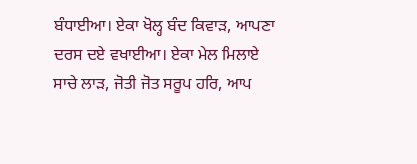ਬੰਧਾਈਆ। ਏਕਾ ਖੋਲ੍ਹ ਬੰਦ ਕਿਵਾੜ, ਆਪਣਾ ਦਰਸ ਦਏ ਵਖਾਈਆ। ਏਕਾ ਮੇਲ ਮਿਲਾਏ ਸਾਚੇ ਲਾੜ, ਜੋਤੀ ਜੋਤ ਸਰੂਪ ਹਰਿ, ਆਪ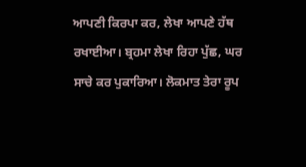ਆਪਣੀ ਕਿਰਪਾ ਕਰ, ਲੇਖਾ ਆਪਣੇ ਹੱਥ ਰਖਾਈਆ। ਬ੍ਰਹਮਾ ਲੇਖਾ ਰਿਹਾ ਪੁੱਛ, ਘਰ ਸਾਚੇ ਕਰ ਪੁਕਾਰਿਆ। ਲੋਕਮਾਤ ਤੇਰਾ ਰੂਪ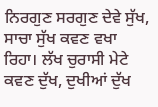ਨਿਰਗੁਣ ਸਰਗੁਣ ਦੇਵੇ ਸੁੱਖ, ਸਾਚਾ ਸੁੱਖ ਕਵਣ ਵਖਾ ਰਿਹਾ। ਲੱਖ ਚੁਰਾਸੀ ਮੇਟੇ ਕਵਣ ਦੁੱਖ, ਦੁਖੀਆਂ ਦੁੱਖ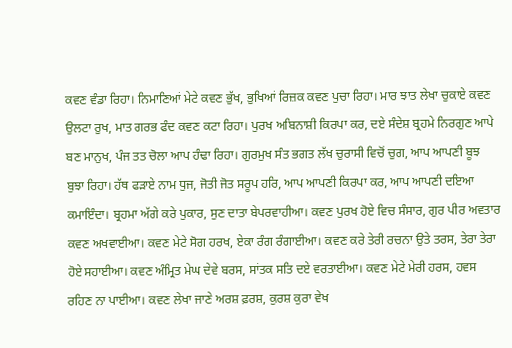ਕਵਣ ਵੰਡਾ ਰਿਹਾ। ਨਿਮਾਣਿਆਂ ਮੇਟੇ ਕਵਣ ਭੁੱਖ, ਭੁਖਿਆਂ ਰਿਜ਼ਕ ਕਵਣ ਪੁਚਾ ਰਿਹਾ। ਮਾਰ ਝਾਤ ਲੇਖਾ ਚੁਕਾਏ ਕਵਣ ਉਲਟਾ ਰੁਖ, ਮਾਤ ਗਰਭ ਫੰਦ ਕਵਣ ਕਟਾ ਰਿਹਾ। ਪੁਰਖ ਅਬਿਨਾਸ਼ੀ ਕਿਰਪਾ ਕਰ, ਦਏ ਸੰਦੇਸ਼ ਬ੍ਰਹਮੇ ਨਿਰਗੁਣ ਆਪੇ ਬਣ ਮਾਨੁਖ, ਪੰਜ ਤਤ ਚੋਲਾ ਆਪ ਹੰਢਾ ਰਿਹਾ। ਗੁਰਮੁਖ ਸੰਤ ਭਗਤ ਲੱਖ ਚੁਰਾਸੀ ਵਿਚੋਂ ਚੁਗ, ਆਪ ਆਪਣੀ ਬੂਝ ਬੁਝਾ ਰਿਹਾ। ਹੱਥ ਫੜਾਏ ਨਾਮ ਧੁਜ, ਜੋਤੀ ਜੋਤ ਸਰੂਪ ਹਰਿ, ਆਪ ਆਪਣੀ ਕਿਰਪਾ ਕਰ, ਆਪ ਆਪਣੀ ਦਇਆ ਕਮਾਇੰਦਾ। ਬ੍ਰਹਮਾ ਅੱਗੇ ਕਰੇ ਪੁਕਾਰ, ਸੁਣ ਦਾਤਾ ਬੇਪਰਵਾਹੀਆ। ਕਵਣ ਪੁਰਖ ਹੋਏ ਵਿਚ ਸੰਸਾਰ, ਗੁਰ ਪੀਰ ਅਵਤਾਰ ਕਵਣ ਅਖਵਾਈਆ। ਕਵਣ ਮੇਟੇ ਸੋਗ ਹਰਖ, ਏਕਾ ਰੰਗ ਰੰਗਾਈਆ। ਕਵਣ ਕਰੇ ਤੇਰੀ ਰਚਨਾ ਉਤੇ ਤਰਸ, ਤੇਰਾ ਤੇਰਾ ਹੋਏ ਸਹਾਈਆ। ਕਵਣ ਅੰਮ੍ਰਿਤ ਮੇਘ ਦੇਵੇ ਬਰਸ, ਸਾਂਤਕ ਸਤਿ ਦਏ ਵਰਤਾਈਆ। ਕਵਣ ਮੇਟੇ ਮੇਰੀ ਹਰਸ, ਹਵਸ ਰਹਿਣ ਨਾ ਪਾਈਆ। ਕਵਣ ਲੇਖਾ ਜਾਣੇ ਅਰਸ਼ ਫ਼ਰਸ਼, ਕੁਰਸ਼ ਕੁਰਾ ਵੇਖ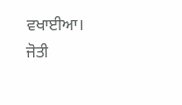ਵਖਾਈਆ। ਜੋਤੀ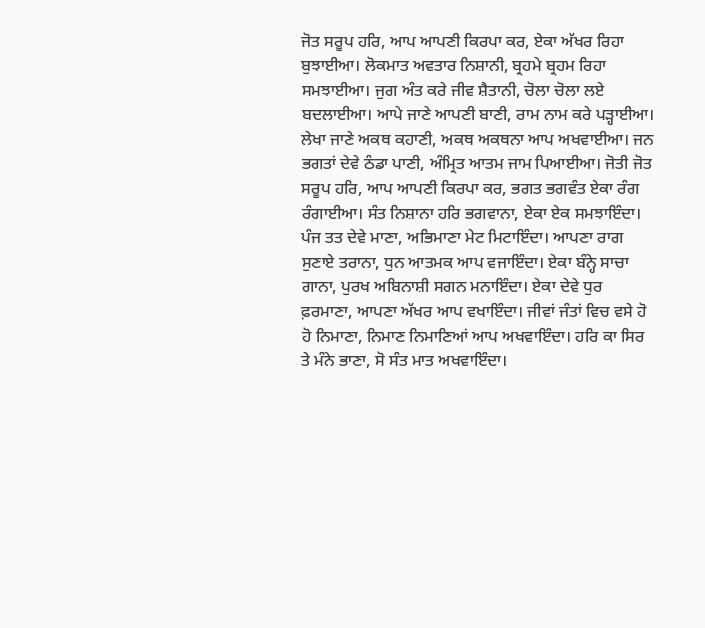ਜੋਤ ਸਰੂਪ ਹਰਿ, ਆਪ ਆਪਣੀ ਕਿਰਪਾ ਕਰ, ਏਕਾ ਅੱਖਰ ਰਿਹਾ ਬੁਝਾਈਆ। ਲੋਕਮਾਤ ਅਵਤਾਰ ਨਿਸ਼ਾਨੀ, ਬ੍ਰਹਮੇ ਬ੍ਰਹਮ ਰਿਹਾ ਸਮਝਾਈਆ। ਜੁਗ ਅੰਤ ਕਰੇ ਜੀਵ ਸ਼ੈਤਾਨੀ, ਚੋਲਾ ਚੋਲਾ ਲਏ ਬਦਲਾਈਆ। ਆਪੇ ਜਾਣੇ ਆਪਣੀ ਬਾਣੀ, ਰਾਮ ਨਾਮ ਕਰੇ ਪੜ੍ਹਾਈਆ। ਲੇਖਾ ਜਾਣੇ ਅਕਥ ਕਹਾਣੀ, ਅਕਥ ਅਕਥਨਾ ਆਪ ਅਖਵਾਈਆ। ਜਨ ਭਗਤਾਂ ਦੇਵੇ ਠੰਡਾ ਪਾਣੀ, ਅੰਮ੍ਰਿਤ ਆਤਮ ਜਾਮ ਪਿਆਈਆ। ਜੋਤੀ ਜੋਤ ਸਰੂਪ ਹਰਿ, ਆਪ ਆਪਣੀ ਕਿਰਪਾ ਕਰ, ਭਗਤ ਭਗਵੰਤ ਏਕਾ ਰੰਗ ਰੰਗਾਈਆ। ਸੰਤ ਨਿਸ਼ਾਨਾ ਹਰਿ ਭਗਵਾਨਾ, ਏਕਾ ਏਕ ਸਮਝਾਇੰਦਾ। ਪੰਜ ਤਤ ਦੇਵੇ ਮਾਣਾ, ਅਭਿਮਾਣਾ ਮੇਟ ਮਿਟਾਇੰਦਾ। ਆਪਣਾ ਰਾਗ ਸੁਣਾਏ ਤਰਾਨਾ, ਧੁਨ ਆਤਮਕ ਆਪ ਵਜਾਇੰਦਾ। ਏਕਾ ਬੰਨ੍ਹੇ ਸਾਚਾ ਗਾਨਾ, ਪੁਰਖ ਅਬਿਨਾਸ਼ੀ ਸਗਨ ਮਨਾਇੰਦਾ। ਏਕਾ ਦੇਵੇ ਧੁਰ ਫ਼ਰਮਾਣਾ, ਆਪਣਾ ਅੱਖਰ ਆਪ ਵਖਾਇੰਦਾ। ਜੀਵਾਂ ਜੰਤਾਂ ਵਿਚ ਵਸੇ ਹੋ ਹੋ ਨਿਮਾਣਾ, ਨਿਮਾਣ ਨਿਮਾਣਿਆਂ ਆਪ ਅਖਵਾਇੰਦਾ। ਹਰਿ ਕਾ ਸਿਰ ਤੇ ਮੰਨੇ ਭਾਣਾ, ਸੋ ਸੰਤ ਮਾਤ ਅਖਵਾਇੰਦਾ।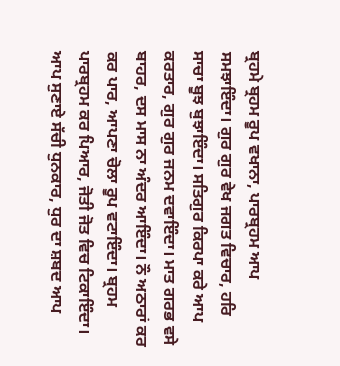ਬ੍ਰਹਮੇ ਬ੍ਰਹਮ ਰੂਪ ਵਖਾਨਾ, ਪਾਰਬ੍ਰਹਮ ਆਪ ਸਮਝਾਇੰਦਾ। ਗੁਰ ਗੁਰ ਵੇਖ ਜਗਤ ਵਿਚਾਰ, ਹਰਿ ਸਾਚਾ ਬੂਝ ਬੁਝਾਇੰਦਾ। ਸਤਿਗੁਰ ਕਿਰਪਾ ਕਰੇ ਆਪ ਕਰਤਾਰ, ਗੁਰ ਗੁਰ ਜਨਮ ਦਵਾਇੰਦਾ। ਮਾਤ ਗਰਭ ਵਸੇ ਬਾਹਰ, ਦਸ ਮਾਸ ਨਾ ਅੰਦਰ ਆਇੰਦਾ। ਨੌ ਅਠਾਰਾਂ ਕਰ ਕਰ ਪਾਰ, ਆਪਣਾ ਚੋਲਾ ਰੂਪ ਵਟਾਇੰਦਾ। ਬ੍ਰਹਮ ਪਾਰਬ੍ਰਹਮ ਕਰ ਪਿਆਰ, ਜੋਤੀ ਜੋਤ ਵਿਚ ਟਿਕਾਇੰਦਾ। ਆਪ ਸੁਣਾਏ ਸੱਚੀ ਧੁਨਕਾਰ, ਧੁਰ ਦਾ ਸ਼ਬਦ ਆਪ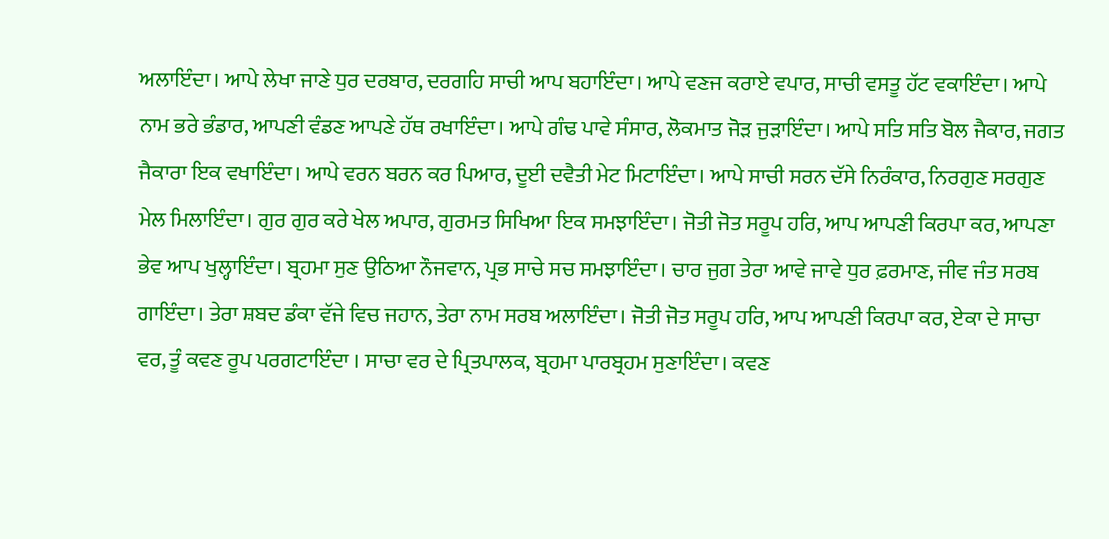ਅਲਾਇੰਦਾ। ਆਪੇ ਲੇਖਾ ਜਾਣੇ ਧੁਰ ਦਰਬਾਰ, ਦਰਗਹਿ ਸਾਚੀ ਆਪ ਬਹਾਇੰਦਾ। ਆਪੇ ਵਣਜ ਕਰਾਏ ਵਪਾਰ, ਸਾਚੀ ਵਸਤੂ ਹੱਟ ਵਕਾਇੰਦਾ। ਆਪੇ ਨਾਮ ਭਰੇ ਭੰਡਾਰ, ਆਪਣੀ ਵੰਡਣ ਆਪਣੇ ਹੱਥ ਰਖਾਇੰਦਾ। ਆਪੇ ਗੰਢ ਪਾਵੇ ਸੰਸਾਰ, ਲੋਕਮਾਤ ਜੋੜ ਜੁੜਾਇੰਦਾ। ਆਪੇ ਸਤਿ ਸਤਿ ਬੋਲ ਜੈਕਾਰ, ਜਗਤ ਜੈਕਾਰਾ ਇਕ ਵਖਾਇੰਦਾ। ਆਪੇ ਵਰਨ ਬਰਨ ਕਰ ਪਿਆਰ, ਦੂਈ ਦਵੈਤੀ ਮੇਟ ਮਿਟਾਇੰਦਾ। ਆਪੇ ਸਾਚੀ ਸਰਨ ਦੱਸੇ ਨਿਰੰਕਾਰ, ਨਿਰਗੁਣ ਸਰਗੁਣ ਮੇਲ ਮਿਲਾਇੰਦਾ। ਗੁਰ ਗੁਰ ਕਰੇ ਖੇਲ ਅਪਾਰ, ਗੁਰਮਤ ਸਿਖਿਆ ਇਕ ਸਮਝਾਇੰਦਾ। ਜੋਤੀ ਜੋਤ ਸਰੂਪ ਹਰਿ, ਆਪ ਆਪਣੀ ਕਿਰਪਾ ਕਰ, ਆਪਣਾ ਭੇਵ ਆਪ ਖੁਲ੍ਹਾਇੰਦਾ। ਬ੍ਰਹਮਾ ਸੁਣ ਉਠਿਆ ਨੌਜਵਾਨ, ਪ੍ਰਭ ਸਾਚੇ ਸਚ ਸਮਝਾਇੰਦਾ। ਚਾਰ ਜੁਗ ਤੇਰਾ ਆਵੇ ਜਾਵੇ ਧੁਰ ਫ਼ਰਮਾਣ, ਜੀਵ ਜੰਤ ਸਰਬ ਗਾਇੰਦਾ। ਤੇਰਾ ਸ਼ਬਦ ਡੰਕਾ ਵੱਜੇ ਵਿਚ ਜਹਾਨ, ਤੇਰਾ ਨਾਮ ਸਰਬ ਅਲਾਇੰਦਾ। ਜੋਤੀ ਜੋਤ ਸਰੂਪ ਹਰਿ, ਆਪ ਆਪਣੀ ਕਿਰਪਾ ਕਰ, ਏਕਾ ਦੇ ਸਾਚਾ ਵਰ, ਤੂੰ ਕਵਣ ਰੂਪ ਪਰਗਟਾਇੰਦਾ । ਸਾਚਾ ਵਰ ਦੇ ਪ੍ਰਿਤਪਾਲਕ, ਬ੍ਰਹਮਾ ਪਾਰਬ੍ਰਹਮ ਸੁਣਾਇੰਦਾ। ਕਵਣ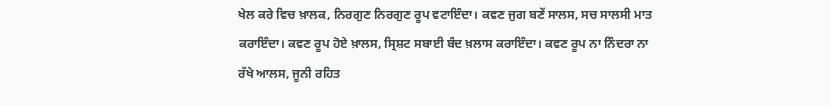ਖੇਲ ਕਰੇ ਵਿਚ ਖ਼ਾਲਕ, ਨਿਰਗੁਣ ਨਿਰਗੁਣ ਰੂਪ ਵਟਾਇੰਦਾ। ਕਵਣ ਜੁਗ ਬਣੇਂ ਸਾਲਸ, ਸਚ ਸਾਲਸੀ ਮਾਤ ਕਰਾਇੰਦਾ। ਕਵਣ ਰੂਪ ਹੋਏ ਖ਼ਾਲਸ, ਸ੍ਰਿਸ਼ਟ ਸਬਾਈ ਬੰਦ ਖ਼ਲਾਸ ਕਰਾਇੰਦਾ। ਕਵਣ ਰੂਪ ਨਾ ਨਿੰਦਰਾ ਨਾ ਰੱਖੇ ਆਲਸ, ਜੂਨੀ ਰਹਿਤ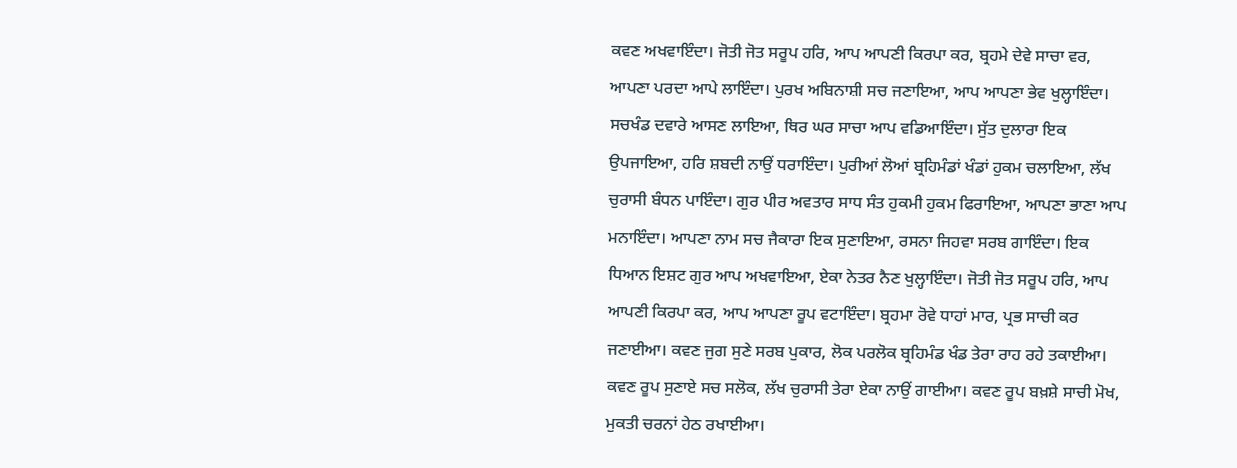ਕਵਣ ਅਖਵਾਇੰਦਾ। ਜੋਤੀ ਜੋਤ ਸਰੂਪ ਹਰਿ, ਆਪ ਆਪਣੀ ਕਿਰਪਾ ਕਰ, ਬ੍ਰਹਮੇ ਦੇਵੇ ਸਾਚਾ ਵਰ, ਆਪਣਾ ਪਰਦਾ ਆਪੇ ਲਾਇੰਦਾ। ਪੁਰਖ ਅਬਿਨਾਸ਼ੀ ਸਚ ਜਣਾਇਆ, ਆਪ ਆਪਣਾ ਭੇਵ ਖੁਲ੍ਹਾਇੰਦਾ। ਸਚਖੰਡ ਦਵਾਰੇ ਆਸਣ ਲਾਇਆ, ਥਿਰ ਘਰ ਸਾਚਾ ਆਪ ਵਡਿਆਇੰਦਾ। ਸੁੱਤ ਦੁਲਾਰਾ ਇਕ ਉਪਜਾਇਆ, ਹਰਿ ਸ਼ਬਦੀ ਨਾਉਂ ਧਰਾਇੰਦਾ। ਪੁਰੀਆਂ ਲੋਆਂ ਬ੍ਰਹਿਮੰਡਾਂ ਖੰਡਾਂ ਹੁਕਮ ਚਲਾਇਆ, ਲੱਖ ਚੁਰਾਸੀ ਬੰਧਨ ਪਾਇੰਦਾ। ਗੁਰ ਪੀਰ ਅਵਤਾਰ ਸਾਧ ਸੰਤ ਹੁਕਮੀ ਹੁਕਮ ਫਿਰਾਇਆ, ਆਪਣਾ ਭਾਣਾ ਆਪ ਮਨਾਇੰਦਾ। ਆਪਣਾ ਨਾਮ ਸਚ ਜੈਕਾਰਾ ਇਕ ਸੁਣਾਇਆ, ਰਸਨਾ ਜਿਹਵਾ ਸਰਬ ਗਾਇੰਦਾ। ਇਕ ਧਿਆਨ ਇਸ਼ਟ ਗੁਰ ਆਪ ਅਖਵਾਇਆ, ਏਕਾ ਨੇਤਰ ਨੈਣ ਖੁਲ੍ਹਾਇੰਦਾ। ਜੋਤੀ ਜੋਤ ਸਰੂਪ ਹਰਿ, ਆਪ ਆਪਣੀ ਕਿਰਪਾ ਕਰ, ਆਪ ਆਪਣਾ ਰੂਪ ਵਟਾਇੰਦਾ। ਬ੍ਰਹਮਾ ਰੋਵੇ ਧਾਹਾਂ ਮਾਰ, ਪ੍ਰਭ ਸਾਚੀ ਕਰ ਜਣਾਈਆ। ਕਵਣ ਜੁਗ ਸੁਣੇ ਸਰਬ ਪੁਕਾਰ, ਲੋਕ ਪਰਲੋਕ ਬ੍ਰਹਿਮੰਡ ਖੰਡ ਤੇਰਾ ਰਾਹ ਰਹੇ ਤਕਾਈਆ। ਕਵਣ ਰੂਪ ਸੁਣਾਏ ਸਚ ਸਲੋਕ, ਲੱਖ ਚੁਰਾਸੀ ਤੇਰਾ ਏਕਾ ਨਾਉਂ ਗਾਈਆ। ਕਵਣ ਰੂਪ ਬਖ਼ਸ਼ੇ ਸਾਚੀ ਮੋਖ, ਮੁਕਤੀ ਚਰਨਾਂ ਹੇਠ ਰਖਾਈਆ।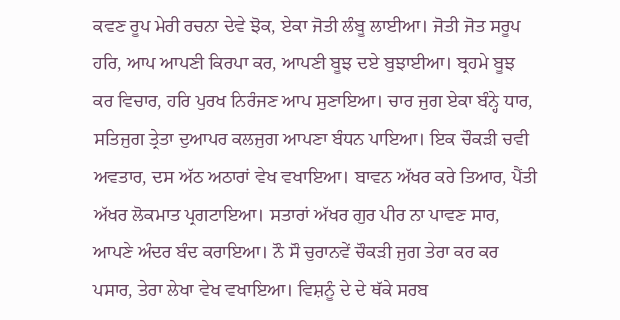ਕਵਣ ਰੂਪ ਮੇਰੀ ਰਚਨਾ ਦੇਵੇ ਝੋਕ, ਏਕਾ ਜੋਤੀ ਲੰਬੂ ਲਾਈਆ। ਜੋਤੀ ਜੋਤ ਸਰੂਪ ਹਰਿ, ਆਪ ਆਪਣੀ ਕਿਰਪਾ ਕਰ, ਆਪਣੀ ਬੂਝ ਦਏ ਬੁਝਾਈਆ। ਬ੍ਰਹਮੇ ਬੂਝ ਕਰ ਵਿਚਾਰ, ਹਰਿ ਪੁਰਖ ਨਿਰੰਜਣ ਆਪ ਸੁਣਾਇਆ। ਚਾਰ ਜੁਗ ਏਕਾ ਬੰਨ੍ਹੇ ਧਾਰ, ਸਤਿਜੁਗ ਤ੍ਰੇਤਾ ਦੁਆਪਰ ਕਲਜੁਗ ਆਪਣਾ ਬੰਧਨ ਪਾਇਆ। ਇਕ ਚੌਕੜੀ ਚਵੀ ਅਵਤਾਰ, ਦਸ ਅੱਠ ਅਠਾਰਾਂ ਵੇਖ ਵਖਾਇਆ। ਬਾਵਨ ਅੱਖਰ ਕਰੇ ਤਿਆਰ, ਪੈਂਤੀ ਅੱਖਰ ਲੋਕਮਾਤ ਪ੍ਰਗਟਾਇਆ। ਸਤਾਰਾਂ ਅੱਖਰ ਗੁਰ ਪੀਰ ਨਾ ਪਾਵਣ ਸਾਰ, ਆਪਣੇ ਅੰਦਰ ਬੰਦ ਕਰਾਇਆ। ਨੌ ਸੌ ਚੁਰਾਨਵੇਂ ਚੌਕੜੀ ਜੁਗ ਤੇਰਾ ਕਰ ਕਰ ਪਸਾਰ, ਤੇਰਾ ਲੇਖਾ ਵੇਖ ਵਖਾਇਆ। ਵਿਸ਼ਨੂੰ ਦੇ ਦੇ ਥੱਕੇ ਸਰਬ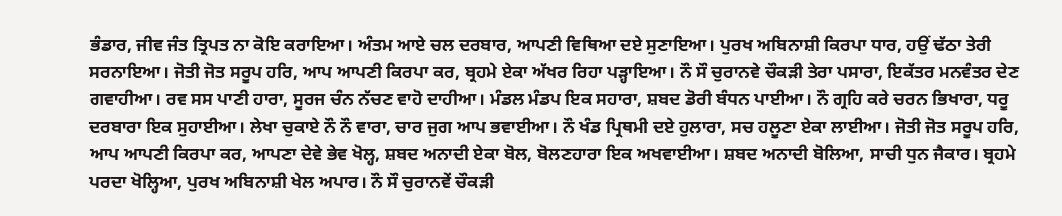ਭੰਡਾਰ, ਜੀਵ ਜੰਤ ਤ੍ਰਿਪਤ ਨਾ ਕੋਇ ਕਰਾਇਆ। ਅੰਤਮ ਆਏ ਚਲ ਦਰਬਾਰ, ਆਪਣੀ ਵਿਥਿਆ ਦਏ ਸੁਣਾਇਆ। ਪੁਰਖ ਅਬਿਨਾਸ਼ੀ ਕਿਰਪਾ ਧਾਰ, ਹਉਂ ਢੱਠਾ ਤੇਰੀ ਸਰਨਾਇਆ। ਜੋਤੀ ਜੋਤ ਸਰੂਪ ਹਰਿ, ਆਪ ਆਪਣੀ ਕਿਰਪਾ ਕਰ, ਬ੍ਰਹਮੇ ਏਕਾ ਅੱਖਰ ਰਿਹਾ ਪੜ੍ਹਾਇਆ। ਨੌ ਸੌ ਚੁਰਾਨਵੇ ਚੌਕੜੀ ਤੇਰਾ ਪਸਾਰਾ, ਇਕੱਤਰ ਮਨਵੰਤਰ ਦੇਣ ਗਵਾਹੀਆ। ਰਵ ਸਸ ਪਾਣੀ ਹਾਰਾ, ਸੂਰਜ ਚੰਨ ਨੱਚਣ ਵਾਹੋ ਦਾਹੀਆ। ਮੰਡਲ ਮੰਡਪ ਇਕ ਸਹਾਰਾ, ਸ਼ਬਦ ਡੋਰੀ ਬੰਧਨ ਪਾਈਆ। ਨੌ ਗ੍ਰਹਿ ਕਰੇ ਚਰਨ ਭਿਖਾਰਾ, ਧਰੂ ਦਰਬਾਰਾ ਇਕ ਸੁਹਾਈਆ। ਲੇਖਾ ਚੁਕਾਏ ਨੌ ਨੌ ਵਾਰਾ, ਚਾਰ ਜੁਗ ਆਪ ਭਵਾਈਆ। ਨੌ ਖੰਡ ਪ੍ਰਿਥਮੀ ਦਏ ਹੁਲਾਰਾ, ਸਚ ਹਲੂਣਾ ਏਕਾ ਲਾਈਆ। ਜੋਤੀ ਜੋਤ ਸਰੂਪ ਹਰਿ, ਆਪ ਆਪਣੀ ਕਿਰਪਾ ਕਰ, ਆਪਣਾ ਦੇਵੇ ਭੇਵ ਖੋਲ੍ਹ, ਸ਼ਬਦ ਅਨਾਦੀ ਏਕਾ ਬੋਲ, ਬੋਲਣਹਾਰਾ ਇਕ ਅਖਵਾਈਆ। ਸ਼ਬਦ ਅਨਾਦੀ ਬੋਲਿਆ, ਸਾਚੀ ਧੁਨ ਜੈਕਾਰ। ਬ੍ਰਹਮੇ ਪਰਦਾ ਖੋਲ੍ਹਿਆ, ਪੁਰਖ ਅਬਿਨਾਸ਼ੀ ਖੇਲ ਅਪਾਰ। ਨੌ ਸੌ ਚੁਰਾਨਵੇਂ ਚੌਕੜੀ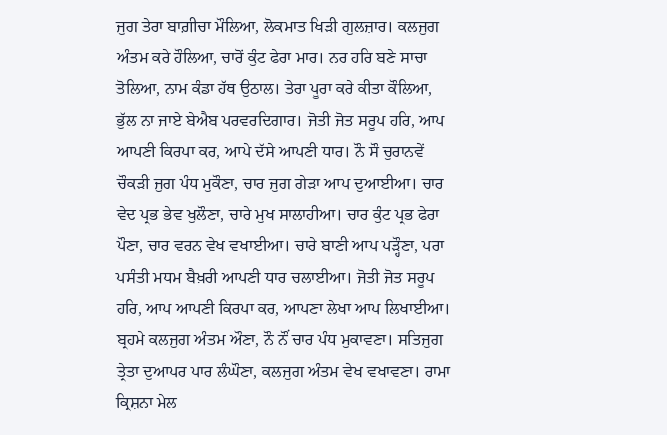ਜੁਗ ਤੇਰਾ ਬਾਗ਼ੀਚਾ ਮੌਲਿਆ, ਲੋਕਮਾਤ ਖਿੜੀ ਗੁਲਜ਼ਾਰ। ਕਲਜੁਗ ਅੰਤਮ ਕਰੇ ਹੌਲਿਆ, ਚਾਰੋਂ ਕੁੰਟ ਫੇਰਾ ਮਾਰ। ਨਰ ਹਰਿ ਬਣੇ ਸਾਚਾ ਤੋਲਿਆ, ਨਾਮ ਕੰਡਾ ਹੱਥ ਉਠਾਲ। ਤੇਰਾ ਪੂਰਾ ਕਰੇ ਕੀਤਾ ਕੌਲਿਆ, ਭੁੱਲ ਨਾ ਜਾਏ ਬੇਐਬ ਪਰਵਰਦਿਗਾਰ। ਜੋਤੀ ਜੋਤ ਸਰੂਪ ਹਰਿ, ਆਪ ਆਪਣੀ ਕਿਰਪਾ ਕਰ, ਆਪੇ ਦੱਸੇ ਆਪਣੀ ਧਾਰ। ਨੌ ਸੌ ਚੁਰਾਨਵੇਂ ਚੌਕੜੀ ਜੁਗ ਪੰਧ ਮੁਕੌਣਾ, ਚਾਰ ਜੁਗ ਗੇੜਾ ਆਪ ਦੁਆਈਆ। ਚਾਰ ਵੇਦ ਪ੍ਰਭ ਭੇਵ ਖੁਲੌਣਾ, ਚਾਰੇ ਮੁਖ ਸਾਲਾਹੀਆ। ਚਾਰ ਕੁੰਟ ਪ੍ਰਭ ਫੇਰਾ ਪੌਣਾ, ਚਾਰ ਵਰਨ ਵੇਖ ਵਖਾਈਆ। ਚਾਰੇ ਬਾਣੀ ਆਪ ਪੜ੍ਹੌਣਾ, ਪਰਾ ਪਸੰਤੀ ਮਧਮ ਬੈਖ਼ਰੀ ਆਪਣੀ ਧਾਰ ਚਲਾਈਆ। ਜੋਤੀ ਜੋਤ ਸਰੂਪ ਹਰਿ, ਆਪ ਆਪਣੀ ਕਿਰਪਾ ਕਰ, ਆਪਣਾ ਲੇਖਾ ਆਪ ਲਿਖਾਈਆ। ਬ੍ਰਹਮੇ ਕਲਜੁਗ ਅੰਤਮ ਔਣਾ, ਨੌ ਨੌਂ ਚਾਰ ਪੰਧ ਮੁਕਾਵਣਾ। ਸਤਿਜੁਗ ਤ੍ਰੇਤਾ ਦੁਆਪਰ ਪਾਰ ਲੰਘੌਣਾ, ਕਲਜੁਗ ਅੰਤਮ ਵੇਖ ਵਖਾਵਣਾ। ਰਾਮਾ ਕ੍ਰਿਸ਼ਨਾ ਮੇਲ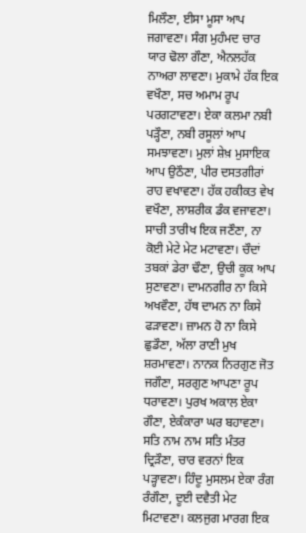ਮਿਲੌਣਾ, ਈਸਾ ਮੂਸਾ ਆਪ ਜਗਾਵਣਾ। ਸੰਗ ਮੁਹੰਮਦ ਚਾਰ ਯਾਰ ਢੋਲਾ ਗੌਣਾ, ਐਨਲਹੱਕ ਨਾਅਰਾ ਲਾਵਣਾ। ਮੁਕਾਮੇ ਹੱਕ ਇਕ ਵਖੌਣਾ, ਸਚ ਅਮਾਮ ਰੂਪ ਪਰਗਟਾਵਣਾ। ਏਕਾ ਕਲਮਾ ਨਬੀ ਪੜ੍ਹੌਣਾ, ਨਬੀ ਰਸੂਲਾਂ ਆਪ ਸਮਝਾਵਣਾ। ਮੁਲਾਂ ਸ਼ੇਖ਼ ਮੁਸਾਇਕ ਆਪ ਉਠੌਣਾ, ਪੀਰ ਦਸਤਗੀਰਾਂ ਰਾਹ ਵਖਾਵਣਾ। ਹੱਕ ਹਕੀਕਤ ਵੇਖ ਵਖੌਣਾ, ਲਾਸ਼ਰੀਕ ਡੰਕ ਵਜਾਵਣਾ। ਸਾਚੀ ਤਾਰੀਖ ਇਕ ਜਣੌਣਾ, ਨਾ ਕੋਈ ਮੇਟੇ ਮੇਟ ਮਟਾਵਣਾ। ਚੌਦਾਂ ਤਬਕਾਂ ਡੇਰਾ ਢੌਣਾ, ਉਚੀ ਕੂਕ ਆਪ ਸੁਣਾਵਣਾ। ਦਾਮਨਗੀਰ ਨਾ ਕਿਸੇ ਅਖਵੌਣਾ, ਹੱਥ ਦਾਮਨ ਨਾ ਕਿਸੇ ਫੜਾਵਣਾ। ਜ਼ਾਮਨ ਹੋ ਨਾ ਕਿਸੇ ਛੁਡੌਣਾ, ਅੱਲਾ ਰਾਣੀ ਮੁਖ ਸ਼ਰਮਾਵਣਾ। ਨਾਨਕ ਨਿਰਗੁਣ ਜੋਤ ਜਗੌਣਾ, ਸਰਗੁਣ ਆਪਣਾ ਰੂਪ ਧਰਾਵਣਾ। ਪੁਰਖ ਅਕਾਲ ਏਕਾ ਗੌਣਾ, ਏਕੰਕਾਰਾ ਘਰ ਬਹਾਵਣਾ। ਸਤਿ ਨਾਮ ਨਾਮ ਸਤਿ ਮੰਤਰ ਦ੍ਰਿੜੌਣਾ, ਚਾਰ ਵਰਨਾਂ ਇਕ ਪੜ੍ਹਾਵਣਾ। ਹਿੰਦੂ ਮੁਸਲਮ ਏਕਾ ਰੰਗ ਰੰਗੌਣਾ, ਦੂਈ ਦਵੈਤੀ ਮੇਟ ਮਿਟਾਵਣਾ। ਕਲਜੁਗ ਮਾਰਗ ਇਕ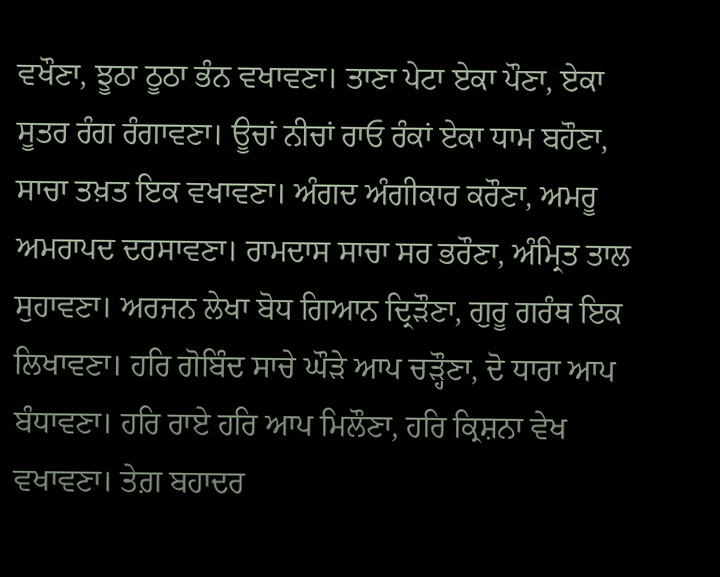ਵਖੌਣਾ, ਝੂਠਾ ਠੂਠਾ ਭੰਨ ਵਖਾਵਣਾ। ਤਾਣਾ ਪੇਟਾ ਏਕਾ ਪੌਣਾ, ਏਕਾ ਸੂਤਰ ਰੰਗ ਰੰਗਾਵਣਾ। ਊਚਾਂ ਨੀਚਾਂ ਰਾਓ ਰੰਕਾਂ ਏਕਾ ਧਾਮ ਬਹੌਣਾ, ਸਾਚਾ ਤਖ਼ਤ ਇਕ ਵਖਾਵਣਾ। ਅੰਗਦ ਅੰਗੀਕਾਰ ਕਰੌਣਾ, ਅਮਰੂ ਅਮਰਾਪਦ ਦਰਸਾਵਣਾ। ਰਾਮਦਾਸ ਸਾਚਾ ਸਰ ਭਰੌਣਾ, ਅੰਮ੍ਰਿਤ ਤਾਲ ਸੁਹਾਵਣਾ। ਅਰਜਨ ਲੇਖਾ ਬੋਧ ਗਿਆਨ ਦ੍ਰਿੜੌਣਾ, ਗੁਰੂ ਗਰੰਥ ਇਕ ਲਿਖਾਵਣਾ। ਹਰਿ ਗੋਬਿੰਦ ਸਾਚੇ ਘੌੜੇ ਆਪ ਚੜ੍ਹੌਣਾ, ਦੋ ਧਾਰਾ ਆਪ ਬੰਧਾਵਣਾ। ਹਰਿ ਰਾਏ ਹਰਿ ਆਪ ਮਿਲੌਣਾ, ਹਰਿ ਕ੍ਰਿਸ਼ਨਾ ਵੇਖ ਵਖਾਵਣਾ। ਤੇਗ਼ ਬਹਾਦਰ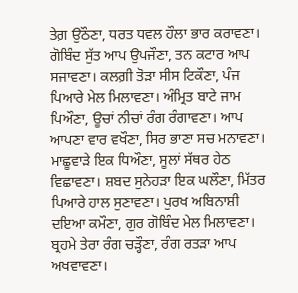ਤੇਗ਼ ਉਠੌਣਾ, ਧਰਤ ਧਵਲ ਹੌਲਾ ਭਾਰ ਕਰਾਵਣਾ। ਗੋਬਿੰਦ ਸੁੱਤ ਆਪ ਉਪਜੌਣਾ, ਤਨ ਕਟਾਰ ਆਪ ਸਜਾਵਣਾ। ਕਲਗ਼ੀ ਤੋੜਾ ਸੀਸ ਟਿਕੌਣਾ, ਪੰਜ ਪਿਆਰੇ ਮੇਲ ਮਿਲਾਵਣਾ। ਅੰਮ੍ਰਿਤ ਬਾਟੇ ਜਾਮ ਪਿਔਣਾ, ਊਚਾਂ ਨੀਚਾਂ ਰੰਗ ਰੰਗਾਵਣਾ। ਆਪ ਆਪਣਾ ਵਾਰ ਵਖੌਣਾ, ਸਿਰ ਭਾਣਾ ਸਚ ਮਨਾਵਣਾ। ਮਾਛੂਵਾੜੇ ਇਕ ਧਿਔਣਾ, ਸੂਲਾਂ ਸੱਥਰ ਹੇਠ ਵਿਛਾਵਣਾ। ਸ਼ਬਦ ਸੁਨੇਹੜਾ ਇਕ ਘਲੌਣਾ, ਮਿੱਤਰ ਪਿਆਰੇ ਹਾਲ ਸੁਣਾਵਣਾ। ਪੁਰਖ ਅਬਿਨਾਸ਼ੀ ਦਇਆ ਕਮੌਣਾ, ਗੁਰ ਗੋਬਿੰਦ ਮੇਲ ਮਿਲਾਵਣਾ। ਬ੍ਰਹਮੇ ਤੇਰਾ ਰੰਗ ਚੜ੍ਹੌਣਾ, ਰੰਗ ਰਤੜਾ ਆਪ ਅਖਵਾਵਣਾ।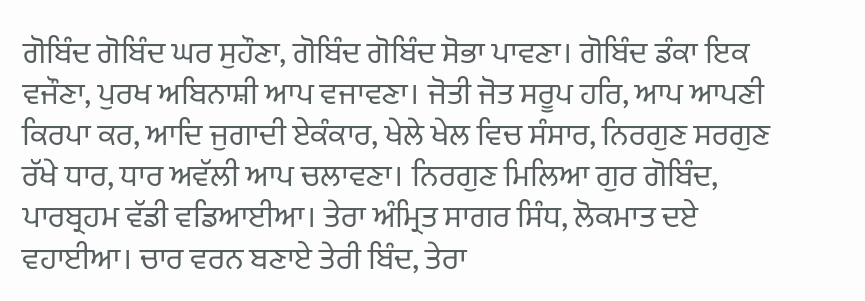ਗੋਬਿੰਦ ਗੋਬਿੰਦ ਘਰ ਸੁਹੌਣਾ, ਗੋਬਿੰਦ ਗੋਬਿੰਦ ਸੋਭਾ ਪਾਵਣਾ। ਗੋਬਿੰਦ ਡੰਕਾ ਇਕ ਵਜੌਣਾ, ਪੁਰਖ ਅਬਿਨਾਸ਼ੀ ਆਪ ਵਜਾਵਣਾ। ਜੋਤੀ ਜੋਤ ਸਰੂਪ ਹਰਿ, ਆਪ ਆਪਣੀ ਕਿਰਪਾ ਕਰ, ਆਦਿ ਜੁਗਾਦੀ ਏਕੰਕਾਰ, ਖੇਲੇ ਖੇਲ ਵਿਚ ਸੰਸਾਰ, ਨਿਰਗੁਣ ਸਰਗੁਣ ਰੱਖੇ ਧਾਰ, ਧਾਰ ਅਵੱਲੀ ਆਪ ਚਲਾਵਣਾ। ਨਿਰਗੁਣ ਮਿਲਿਆ ਗੁਰ ਗੋਬਿੰਦ, ਪਾਰਬ੍ਰਹਮ ਵੱਡੀ ਵਡਿਆਈਆ। ਤੇਰਾ ਅੰਮ੍ਰਿਤ ਸਾਗਰ ਸਿੰਧ, ਲੋਕਮਾਤ ਦਏ ਵਹਾਈਆ। ਚਾਰ ਵਰਨ ਬਣਾਏ ਤੇਰੀ ਬਿੰਦ, ਤੇਰਾ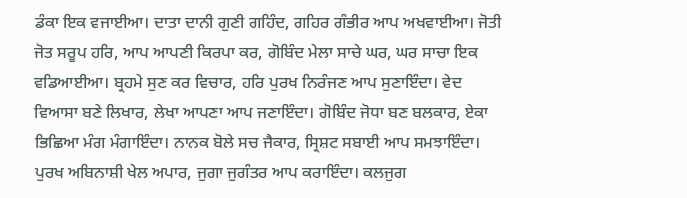ਡੰਕਾ ਇਕ ਵਜਾਈਆ। ਦਾਤਾ ਦਾਨੀ ਗੁਣੀ ਗਹਿੰਦ, ਗਹਿਰ ਗੰਭੀਰ ਆਪ ਅਖਵਾਈਆ। ਜੋਤੀ ਜੋਤ ਸਰੂਪ ਹਰਿ, ਆਪ ਆਪਣੀ ਕਿਰਪਾ ਕਰ, ਗੋਬਿੰਦ ਮੇਲਾ ਸਾਚੇ ਘਰ, ਘਰ ਸਾਚਾ ਇਕ ਵਡਿਆਈਆ। ਬ੍ਰਹਮੇ ਸੁਣ ਕਰ ਵਿਚਾਰ, ਹਰਿ ਪੁਰਖ ਨਿਰੰਜਣ ਆਪ ਸੁਣਾਇੰਦਾ। ਵੇਦ ਵਿਆਸਾ ਬਣੇ ਲਿਖਾਰ, ਲੇਖਾ ਆਪਣਾ ਆਪ ਜਣਾਇੰਦਾ। ਗੋਬਿੰਦ ਜੋਧਾ ਬਣ ਬਲਕਾਰ, ਏਕਾ ਭਿਛਿਆ ਮੰਗ ਮੰਗਾਇੰਦਾ। ਨਾਨਕ ਬੋਲੇ ਸਚ ਜੈਕਾਰ, ਸ੍ਰਿਸ਼ਟ ਸਬਾਈ ਆਪ ਸਮਝਾਇੰਦਾ। ਪੁਰਖ ਅਬਿਨਾਸ਼ੀ ਖੇਲ ਅਪਾਰ, ਜੁਗਾ ਜੁਗੰਤਰ ਆਪ ਕਰਾਇੰਦਾ। ਕਲਜੁਗ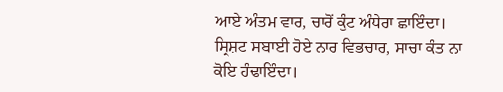ਆਏ ਅੰਤਮ ਵਾਰ, ਚਾਰੋਂ ਕੁੰਟ ਅੰਧੇਰਾ ਛਾਇੰਦਾ। ਸ੍ਰਿਸ਼ਟ ਸਬਾਈ ਹੋਏ ਨਾਰ ਵਿਭਚਾਰ, ਸਾਚਾ ਕੰਤ ਨਾ ਕੋਇ ਹੰਢਾਇੰਦਾ।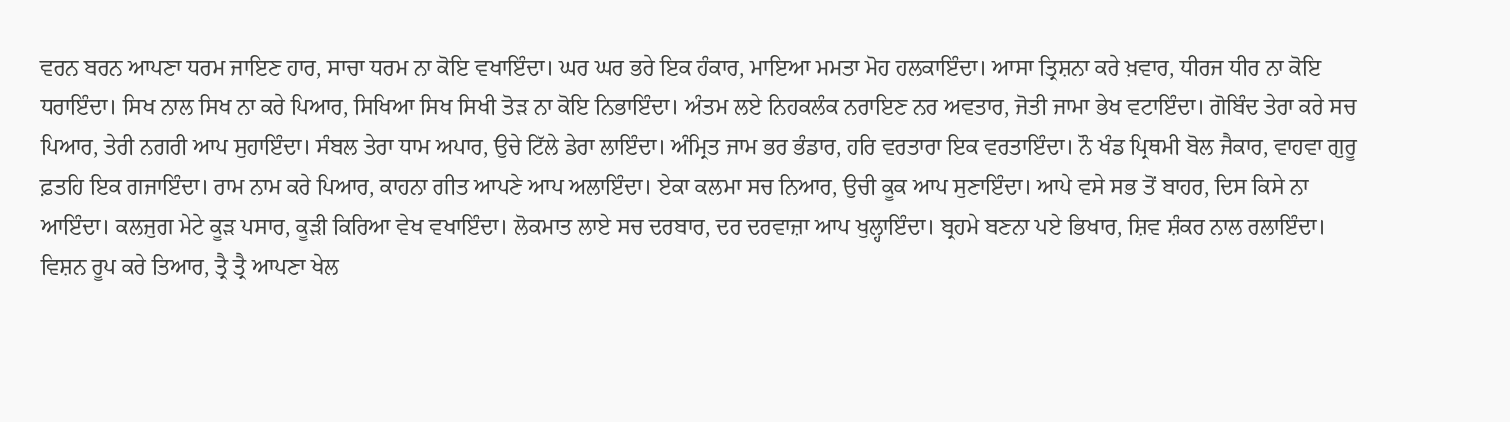ਵਰਨ ਬਰਨ ਆਪਣਾ ਧਰਮ ਜਾਇਣ ਹਾਰ, ਸਾਚਾ ਧਰਮ ਨਾ ਕੋਇ ਵਖਾਇੰਦਾ। ਘਰ ਘਰ ਭਰੇ ਇਕ ਹੰਕਾਰ, ਮਾਇਆ ਮਮਤਾ ਮੋਹ ਹਲਕਾਇੰਦਾ। ਆਸਾ ਤ੍ਰਿਸ਼ਨਾ ਕਰੇ ਖ਼ਵਾਰ, ਧੀਰਜ ਧੀਰ ਨਾ ਕੋਇ ਧਰਾਇੰਦਾ। ਸਿਖ ਨਾਲ ਸਿਖ ਨਾ ਕਰੇ ਪਿਆਰ, ਸਿਖਿਆ ਸਿਖ ਸਿਖੀ ਤੋੜ ਨਾ ਕੋਇ ਨਿਭਾਇੰਦਾ। ਅੰਤਮ ਲਏ ਨਿਹਕਲੰਕ ਨਰਾਇਣ ਨਰ ਅਵਤਾਰ, ਜੋਤੀ ਜਾਮਾ ਭੇਖ ਵਟਾਇੰਦਾ। ਗੋਬਿੰਦ ਤੇਰਾ ਕਰੇ ਸਚ ਪਿਆਰ, ਤੇਰੀ ਨਗਰੀ ਆਪ ਸੁਹਾਇੰਦਾ। ਸੰਬਲ ਤੇਰਾ ਧਾਮ ਅਪਾਰ, ਉਚੇ ਟਿੱਲੇ ਡੇਰਾ ਲਾਇੰਦਾ। ਅੰਮ੍ਰਿਤ ਜਾਮ ਭਰ ਭੰਡਾਰ, ਹਰਿ ਵਰਤਾਰਾ ਇਕ ਵਰਤਾਇੰਦਾ। ਨੌ ਖੰਡ ਪ੍ਰਿਥਮੀ ਬੋਲ ਜੈਕਾਰ, ਵਾਹਵਾ ਗੁਰੂ ਫ਼ਤਹਿ ਇਕ ਗਜਾਇੰਦਾ। ਰਾਮ ਨਾਮ ਕਰੇ ਪਿਆਰ, ਕਾਹਨਾ ਗੀਤ ਆਪਣੇ ਆਪ ਅਲਾਇੰਦਾ। ਏਕਾ ਕਲਮਾ ਸਚ ਨਿਆਰ, ਉਚੀ ਕੂਕ ਆਪ ਸੁਣਾਇੰਦਾ। ਆਪੇ ਵਸੇ ਸਭ ਤੋਂ ਬਾਹਰ, ਦਿਸ ਕਿਸੇ ਨਾ ਆਇੰਦਾ। ਕਲਜੁਗ ਮੇਟੇ ਕੂੜ ਪਸਾਰ, ਕੂੜੀ ਕਿਰਿਆ ਵੇਖ ਵਖਾਇੰਦਾ। ਲੋਕਮਾਤ ਲਾਏ ਸਚ ਦਰਬਾਰ, ਦਰ ਦਰਵਾਜ਼ਾ ਆਪ ਖੁਲ੍ਹਾਇੰਦਾ। ਬ੍ਰਹਮੇ ਬਣਨਾ ਪਏ ਭਿਖਾਰ, ਸ਼ਿਵ ਸ਼ੰਕਰ ਨਾਲ ਰਲਾਇੰਦਾ। ਵਿਸ਼ਨ ਰੂਪ ਕਰੇ ਤਿਆਰ, ਤ੍ਰੈ ਤ੍ਰੈ ਆਪਣਾ ਖੇਲ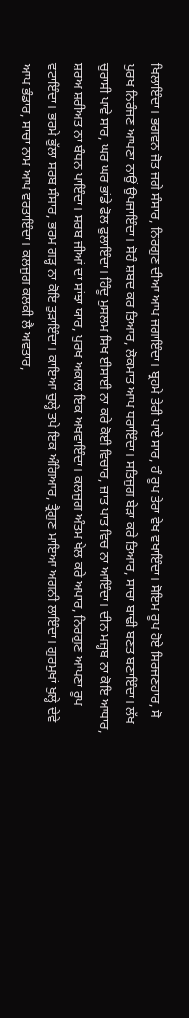ਖਿਲਾਇੰਦਾ। ਭਗਵਨ ਜੋਤ ਜਗੇ ਸੰਸਾਰ, ਨਿਰਗੁਣ ਦੀਆ ਆਪ ਜਗਾਇੰਦਾ। ਬ੍ਰਹਮੇ ਤੇਰੀ ਪਾਏ ਸਾਰ, ਹੰ ਰੂਪ ਤੇਰਾ ਵੇਖ ਵਖਾਇੰਦਾ। ਸੋਇਮ ਰੂਪ ਹੋਏ ਸਿਰਜਣਹਾਰ, ਸੋ ਪੁਰਖ ਨਿਰੰਜਣ ਆਪਣਾ ਨਾਉਂ ਉਪਜਾਇੰਦਾ। ਸੋਹੰ ਸ਼ਬਦ ਕਰ ਤਿਆਰ, ਲੋਕਮਾਤ ਆਪ ਧਰਾਇੰਦਾ। ਸਤਿਜੁਗ ਬੇੜਾ ਕਰੇ ਤਿਆਰ, ਸਾਚਾ ਬਾਢੀ ਬਣਤ ਬਣਾਇੰਦਾ। ਲੱਖ ਚੁਰਾਸੀ ਪਾਵੇ ਸਾਰ, ਘਰ ਘਰ ਭਾਂਡੇ ਫੋਲ ਫੁਲਾਇੰਦਾ। ਹਿੰਦੂ ਮੁਸਲਮ ਸਿਖ ਈਸਾਈ ਨਾ ਕਰੇ ਕੋਈ ਵਿਚਾਰ, ਜ਼ਾਤ ਪਾਤ ਵਿਚ ਨਾ ਆਇੰਦਾ। ਦੀਨ ਮਜ਼੍ਹਬ ਨਾ ਕੋਇ ਆਧਾਰ, ਸ਼ਰਅ ਸ਼ਰੀਅਤ ਨਾ ਬੰਧਨ ਪਾਇੰਦਾ। ਸਰਬ ਜੀਆਂ ਦਾ ਸਾਂਝਾ ਯਾਰ, ਪੁਰਖ ਅਕਾਲ ਇਕ ਅਖਵਾਇੰਦਾ। ਕਲਜੁਗ ਅੰਤਮ ਖੇਲ ਕਰੇ ਅਪਾਰ, ਨਿਰਗੁਣ ਆਪਣਾ ਰੂਪ ਵਟਾਇੰਦਾ। ਭਰਮੇ ਭੁੱਲਾ ਸਰਬ ਸੰਸਾਰ, ਭਰਮ ਗੜ੍ਹ ਨਾ ਕੋਇ ਤੁੜਾਇੰਦਾ। ਕਾਇਆ ਚੁਲ੍ਹੇ ਤਪੇ ਇਕ ਅੰਗਿਆਰ, ਤ੍ਰੈਗੁਣ ਮਾਇਆ ਅਗਨੀ ਲਾਇੰਦਾ। ਗੁਰਮੁਖਾਂ ਖੁਲ੍ਹੇ ਦੇਵੇ ਆਪ ਭੰਡਾਰ, ਸਾਚਾ ਨਾਮ ਆਪ ਵਰਤਾਇੰਦਾ। ਕਲਜੁਗ ਕਲਕੀ ਲੈ ਅਵਤਾਰ,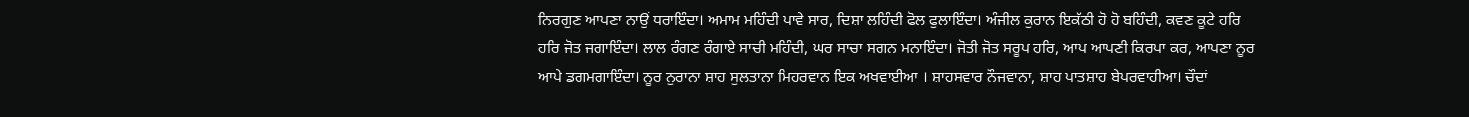ਨਿਰਗੁਣ ਆਪਣਾ ਨਾਉਂ ਧਰਾਇੰਦਾ। ਅਮਾਮ ਮਹਿੰਦੀ ਪਾਵੇ ਸਾਰ, ਦਿਸ਼ਾ ਲਹਿੰਦੀ ਫੋਲ ਫੁਲਾਇੰਦਾ। ਅੰਜੀਲ ਕੁਰਾਨ ਇਕੱਠੀ ਹੋ ਹੋ ਬਹਿੰਦੀ, ਕਵਣ ਕੂਟੇ ਹਰਿ ਹਰਿ ਜੋਤ ਜਗਾਇੰਦਾ। ਲਾਲ ਰੰਗਣ ਰੰਗਾਏ ਸਾਚੀ ਮਹਿੰਦੀ, ਘਰ ਸਾਚਾ ਸਗਨ ਮਨਾਇੰਦਾ। ਜੋਤੀ ਜੋਤ ਸਰੂਪ ਹਰਿ, ਆਪ ਆਪਣੀ ਕਿਰਪਾ ਕਰ, ਆਪਣਾ ਨੂਰ ਆਪੇ ਡਗਮਗਾਇੰਦਾ। ਨੂਰ ਨੁਰਾਨਾ ਸ਼ਾਹ ਸੁਲਤਾਨਾ ਮਿਹਰਵਾਨ ਇਕ ਅਖਵਾਈਆ । ਸ਼ਾਹਸਵਾਰ ਨੌਜਵਾਨਾ, ਸ਼ਾਹ ਪਾਤਸ਼ਾਹ ਬੇਪਰਵਾਹੀਆ। ਚੌਦਾਂ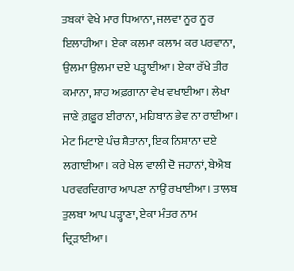ਤਬਕਾਂ ਵੇਖੇ ਮਾਰ ਧਿਆਨਾ, ਜਲਵਾ ਨੂਰ ਨੂਰ ਇਲਾਹੀਆ। ਏਕਾ ਕਲਮਾ ਕਲਾਮ ਕਰ ਪਰਵਾਨਾ, ਉਲਮਾ ਉਲਮਾ ਦਏ ਪੜ੍ਹਾਈਆ। ਏਕਾ ਰੱਖੇ ਤੀਰ ਕਮਾਨਾ, ਸ਼ਾਹ ਅਫ਼ਗਾਨਾ ਵੇਖ ਵਖਾਈਆ। ਲੇਖਾ ਜਾਣੇ ਗ਼ਫ਼ੂਰ ਈਰਾਨਾ, ਮਹਿਬਾਨ ਭੇਵ ਨਾ ਰਾਈਆ। ਮੇਟ ਮਿਟਾਏ ਪੰਚ ਸ਼ੈਤਾਨਾ, ਇਕ ਨਿਸ਼ਾਨਾ ਦਏ ਲਗਾਈਆ। ਕਰੇ ਖੇਲ ਵਾਲੀ ਦੋ ਜਹਾਨਾਂ, ਬੇਐਬ ਪਰਵਰਦਿਗਾਰ ਆਪਣਾ ਨਾਉਂ ਰਖਾਈਆ। ਤਾਲਬ ਤੁਲਬਾ ਆਪ ਪੜ੍ਹਾਣਾ, ਏਕਾ ਮੰਤਰ ਨਾਮ ਦ੍ਰਿੜਾਈਆ।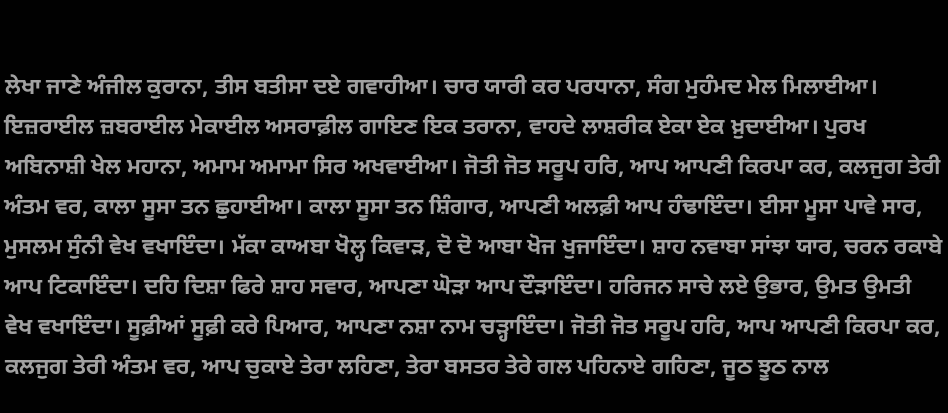ਲੇਖਾ ਜਾਣੇ ਅੰਜੀਲ ਕੁਰਾਨਾ, ਤੀਸ ਬਤੀਸਾ ਦਏ ਗਵਾਹੀਆ। ਚਾਰ ਯਾਰੀ ਕਰ ਪਰਧਾਨਾ, ਸੰਗ ਮੁਹੰਮਦ ਮੇਲ ਮਿਲਾਈਆ। ਇਜ਼ਰਾਈਲ ਜ਼ਬਰਾਈਲ ਮੇਕਾਈਲ ਅਸਰਾਫ਼ੀਲ ਗਾਇਣ ਇਕ ਤਰਾਨਾ, ਵਾਹਦੇ ਲਾਸ਼ਰੀਕ ਏਕਾ ਏਕ ਖ਼ੁਦਾਈਆ। ਪੁਰਖ ਅਬਿਨਾਸ਼ੀ ਖੇਲ ਮਹਾਨਾ, ਅਮਾਮ ਅਮਾਮਾ ਸਿਰ ਅਖਵਾਈਆ। ਜੋਤੀ ਜੋਤ ਸਰੂਪ ਹਰਿ, ਆਪ ਆਪਣੀ ਕਿਰਪਾ ਕਰ, ਕਲਜੁਗ ਤੇਰੀ ਅੰਤਮ ਵਰ, ਕਾਲਾ ਸੂਸਾ ਤਨ ਛੁਹਾਈਆ। ਕਾਲਾ ਸੂਸਾ ਤਨ ਸ਼ਿੰਗਾਰ, ਆਪਣੀ ਅਲਫ਼ੀ ਆਪ ਹੰਢਾਇੰਦਾ। ਈਸਾ ਮੂਸਾ ਪਾਵੇ ਸਾਰ, ਮੁਸਲਮ ਸੁੰਨੀ ਵੇਖ ਵਖਾਇੰਦਾ। ਮੱਕਾ ਕਾਅਬਾ ਖੋਲ੍ਹ ਕਿਵਾੜ, ਦੋ ਦੋ ਆਬਾ ਖੋਜ ਖੁਜਾਇੰਦਾ। ਸ਼ਾਹ ਨਵਾਬਾ ਸਾਂਝਾ ਯਾਰ, ਚਰਨ ਰਕਾਬੇ ਆਪ ਟਿਕਾਇੰਦਾ। ਦਹਿ ਦਿਸ਼ਾ ਫਿਰੇ ਸ਼ਾਹ ਸਵਾਰ, ਆਪਣਾ ਘੋੜਾ ਆਪ ਦੌੜਾਇੰਦਾ। ਹਰਿਜਨ ਸਾਚੇ ਲਏ ਉਭਾਰ, ਉਮਤ ਉਮਤੀ ਵੇਖ ਵਖਾਇੰਦਾ। ਸੂਫ਼ੀਆਂ ਸੂਫ਼ੀ ਕਰੇ ਪਿਆਰ, ਆਪਣਾ ਨਸ਼ਾ ਨਾਮ ਚੜ੍ਹਾਇੰਦਾ। ਜੋਤੀ ਜੋਤ ਸਰੂਪ ਹਰਿ, ਆਪ ਆਪਣੀ ਕਿਰਪਾ ਕਰ, ਕਲਜੁਗ ਤੇਰੀ ਅੰਤਮ ਵਰ, ਆਪ ਚੁਕਾਏ ਤੇਰਾ ਲਹਿਣਾ, ਤੇਰਾ ਬਸਤਰ ਤੇਰੇ ਗਲ ਪਹਿਨਾਏ ਗਹਿਣਾ, ਜੂਠ ਝੂਠ ਨਾਲ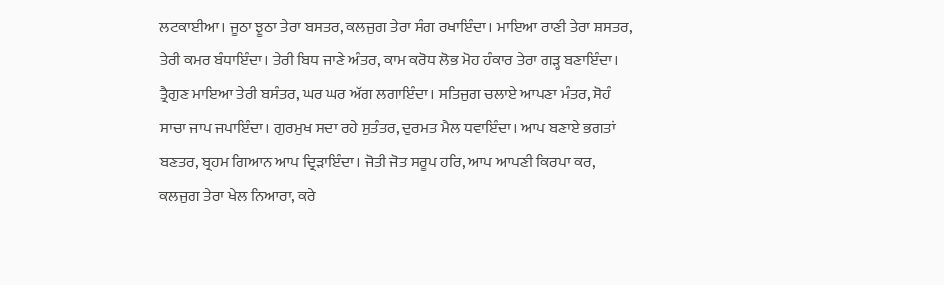ਲਟਕਾਈਆ। ਜੂਠਾ ਝੂਠਾ ਤੇਰਾ ਬਸਤਰ, ਕਲਜੁਗ ਤੇਰਾ ਸੰਗ ਰਖਾਇੰਦਾ। ਮਾਇਆ ਰਾਣੀ ਤੇਰਾ ਸ਼ਸਤਰ, ਤੇਰੀ ਕਮਰ ਬੰਧਾਇੰਦਾ। ਤੇਰੀ ਬਿਧ ਜਾਣੇ ਅੰਤਰ, ਕਾਮ ਕਰੋਧ ਲੋਭ ਮੋਹ ਹੰਕਾਰ ਤੇਰਾ ਗੜ੍ਹ ਬਣਾਇੰਦਾ। ਤ੍ਰੈਗੁਣ ਮਾਇਆ ਤੇਰੀ ਬਸੰਤਰ, ਘਰ ਘਰ ਅੱਗ ਲਗਾਇੰਦਾ। ਸਤਿਜੁਗ ਚਲਾਏ ਆਪਣਾ ਮੰਤਰ, ਸੋਹੰ ਸਾਚਾ ਜਾਪ ਜਪਾਇੰਦਾ। ਗੁਰਮੁਖ ਸਦਾ ਰਹੇ ਸੁਤੰਤਰ, ਦੁਰਮਤ ਮੈਲ ਧਵਾਇੰਦਾ। ਆਪ ਬਣਾਏ ਭਗਤਾਂ ਬਣਤਰ, ਬ੍ਰਹਮ ਗਿਆਨ ਆਪ ਦ੍ਰਿੜਾਇੰਦਾ। ਜੋਤੀ ਜੋਤ ਸਰੂਪ ਹਰਿ, ਆਪ ਆਪਣੀ ਕਿਰਪਾ ਕਰ, ਕਲਜੁਗ ਤੇਰਾ ਖੇਲ ਨਿਆਰਾ, ਕਰੇ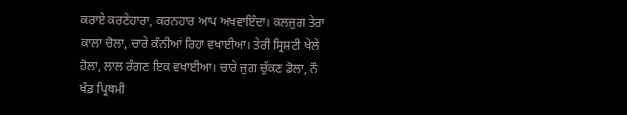ਕਰਾਏ ਕਰਣੇਹਾਰਾ, ਕਰਨਹਾਰ ਆਪ ਅਖਵਾਇੰਦਾ। ਕਲਜੁਗ ਤੇਰਾ ਕਾਲਾ ਚੋਲਾ, ਚਾਰੇ ਕੰਨੀਆਂ ਰਿਹਾ ਵਖਾਈਆ। ਤੇਰੀ ਸ੍ਰਿਸ਼ਟੀ ਖੇਲੇ ਹੋਲਾ, ਲਾਲ ਰੰਗਣ ਇਕ ਵਖਾਈਆ। ਚਾਰੇ ਜੁਗ ਚੁੱਕਣ ਡੋਲਾ, ਨੌ ਖੰਡ ਪ੍ਰਿਥਮੀ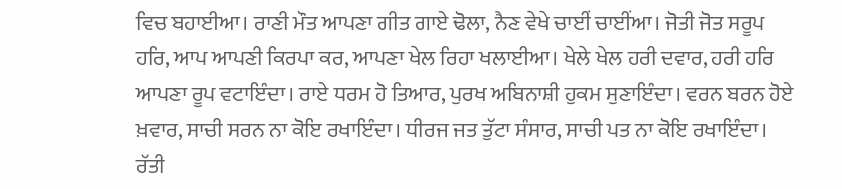ਵਿਚ ਬਹਾਈਆ। ਰਾਣੀ ਮੌਤ ਆਪਣਾ ਗੀਤ ਗਾਏ ਢੋਲਾ, ਨੈਣ ਵੇਖੇ ਚਾਈਂ ਚਾਈਂਆ। ਜੋਤੀ ਜੋਤ ਸਰੂਪ ਹਰਿ, ਆਪ ਆਪਣੀ ਕਿਰਪਾ ਕਰ, ਆਪਣਾ ਖੇਲ ਰਿਹਾ ਖਲਾਈਆ। ਖੇਲੇ ਖੇਲ ਹਰੀ ਦਵਾਰ, ਹਰੀ ਹਰਿ ਆਪਣਾ ਰੂਪ ਵਟਾਇੰਦਾ। ਰਾਏ ਧਰਮ ਹੋ ਤਿਆਰ, ਪੁਰਖ ਅਬਿਨਾਸ਼ੀ ਹੁਕਮ ਸੁਣਾਇੰਦਾ। ਵਰਨ ਬਰਨ ਹੋਏ ਖ਼ਵਾਰ, ਸਾਚੀ ਸਰਨ ਨਾ ਕੋਇ ਰਖਾਇੰਦਾ। ਧੀਰਜ ਜਤ ਤੁੱਟਾ ਸੰਸਾਰ, ਸਾਚੀ ਪਤ ਨਾ ਕੋਇ ਰਖਾਇੰਦਾ। ਰੱਤੀ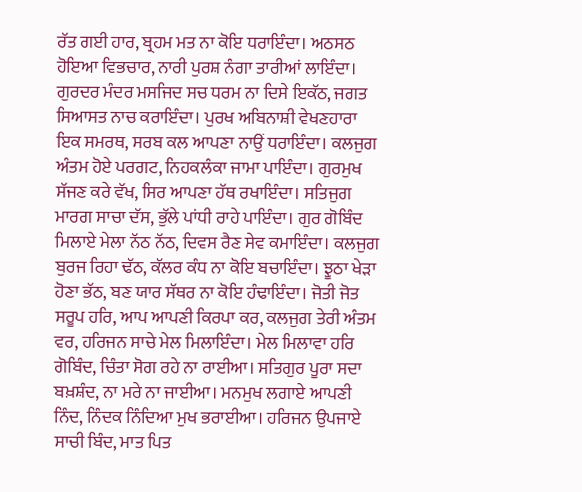ਰੱਤ ਗਈ ਹਾਰ, ਬ੍ਰਹਮ ਮਤ ਨਾ ਕੋਇ ਧਰਾਇੰਦਾ। ਅਠਸਠ ਹੋਇਆ ਵਿਭਚਾਰ, ਨਾਰੀ ਪੁਰਸ਼ ਨੰਗਾ ਤਾਰੀਆਂ ਲਾਇੰਦਾ। ਗੁਰਦਰ ਮੰਦਰ ਮਸਜਿਦ ਸਚ ਧਰਮ ਨਾ ਦਿਸੇ ਇਕੱਠ, ਜਗਤ ਸਿਆਸਤ ਨਾਚ ਕਰਾਇੰਦਾ। ਪੁਰਖ ਅਬਿਨਾਸ਼ੀ ਵੇਖਣਹਾਰਾ ਇਕ ਸਮਰਥ, ਸਰਬ ਕਲ ਆਪਣਾ ਨਾਉਂ ਧਰਾਇੰਦਾ। ਕਲਜੁਗ ਅੰਤਮ ਹੋਏ ਪਰਗਟ, ਨਿਹਕਲੰਕਾ ਜਾਮਾ ਪਾਇੰਦਾ। ਗੁਰਮੁਖ ਸੱਜਣ ਕਰੇ ਵੱਖ, ਸਿਰ ਆਪਣਾ ਹੱਥ ਰਖਾਇੰਦਾ। ਸਤਿਜੁਗ ਮਾਰਗ ਸਾਚਾ ਦੱਸ, ਭੁੱਲੇ ਪਾਂਧੀ ਰਾਹੇ ਪਾਇੰਦਾ। ਗੁਰ ਗੋਬਿੰਦ ਮਿਲਾਏ ਮੇਲਾ ਨੱਠ ਨੱਠ, ਦਿਵਸ ਰੈਣ ਸੇਵ ਕਮਾਇੰਦਾ। ਕਲਜੁਗ ਬੁਰਜ ਰਿਹਾ ਢੱਠ, ਕੱਲਰ ਕੰਧ ਨਾ ਕੋਇ ਬਚਾਇੰਦਾ। ਝੂਠਾ ਖੇੜਾ ਹੋਣਾ ਭੱਠ, ਬਣ ਯਾਰ ਸੱਥਰ ਨਾ ਕੋਇ ਹੰਢਾਇੰਦਾ। ਜੋਤੀ ਜੋਤ ਸਰੂਪ ਹਰਿ, ਆਪ ਆਪਣੀ ਕਿਰਪਾ ਕਰ, ਕਲਜੁਗ ਤੇਰੀ ਅੰਤਮ ਵਰ, ਹਰਿਜਨ ਸਾਚੇ ਮੇਲ ਮਿਲਾਇੰਦਾ। ਮੇਲ ਮਿਲਾਵਾ ਹਰਿ ਗੋਬਿੰਦ, ਚਿੰਤਾ ਸੋਗ ਰਹੇ ਨਾ ਰਾਈਆ। ਸਤਿਗੁਰ ਪੂਰਾ ਸਦਾ ਬਖ਼ਸ਼ੰਦ, ਨਾ ਮਰੇ ਨਾ ਜਾਈਆ। ਮਨਮੁਖ ਲਗਾਏ ਆਪਣੀ ਨਿੰਦ, ਨਿੰਦਕ ਨਿੰਦਿਆ ਮੁਖ ਭਰਾਈਆ। ਹਰਿਜਨ ਉਪਜਾਏ ਸਾਚੀ ਬਿੰਦ, ਮਾਤ ਪਿਤ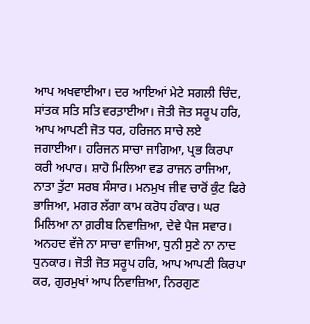ਆਪ ਅਖਵਾਈਆ। ਦਰ ਆਇਆਂ ਮੇਟੇ ਸਗਲੀ ਚਿੰਦ, ਸਾਂਤਕ ਸਤਿ ਸਤਿ ਵਰਤ਼ਾਈਆ। ਜੋਤੀ ਜੋਤ ਸਰੂਪ ਹਰਿ, ਆਪ ਆਪਣੀ ਜੋਤ ਧਰ, ਹਰਿਜਨ ਸਾਚੇ ਲਏ ਜਗਾਈਆ। ਹਰਿਜਨ ਸਾਚਾ ਜਾਗਿਆ, ਪ੍ਰਭ ਕਿਰਪਾ ਕਰੀ ਅਪਾਰ। ਸ਼ਾਹੋ ਮਿਲਿਆ ਵਡ ਰਾਜਨ ਰਾਜਿਆ, ਨਾਤਾ ਤੁੱਟਾ ਸਰਬ ਸੰਸਾਰ। ਮਨਮੁਖ ਜੀਵ ਚਾਰੋਂ ਕੁੰਟ ਫਿਰੇ ਭਾਜਿਆ, ਮਗਰ ਲੱਗਾ ਕਾਮ ਕਰੋਧ ਹੰਕਾਰ। ਘਰ ਮਿਲਿਆ ਨਾ ਗ਼ਰੀਬ ਨਿਵਾਜ਼ਿਆ, ਦੇਵੇ ਪੈਜ ਸਵਾਰ। ਅਨਹਦ ਵੱਜੇ ਨਾ ਸਾਚਾ ਵਾਜਿਆ, ਧੁਨੀ ਸੁਣੇ ਨਾ ਨਾਦ ਧੁਨਕਾਰ। ਜੋਤੀ ਜੋਤ ਸਰੂਪ ਹਰਿ, ਆਪ ਆਪਣੀ ਕਿਰਪਾ ਕਰ, ਗੁਰਮੁਖਾਂ ਆਪ ਨਿਵਾਜ਼ਿਆ, ਨਿਰਗੁਣ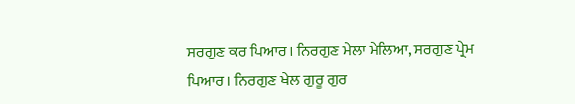ਸਰਗੁਣ ਕਰ ਪਿਆਰ। ਨਿਰਗੁਣ ਮੇਲਾ ਮੇਲਿਆ, ਸਰਗੁਣ ਪ੍ਰੇਮ ਪਿਆਰ। ਨਿਰਗੁਣ ਖੇਲ ਗੁਰੂ ਗੁਰ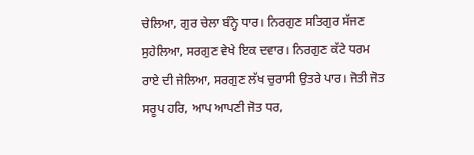ਚੇਲਿਆ, ਗੁਰ ਚੇਲਾ ਬੰਨ੍ਹੇ ਧਾਰ। ਨਿਰਗੁਣ ਸਤਿਗੁਰ ਸੱਜਣ ਸੁਹੇਲਿਆ, ਸਰਗੁਣ ਵੇਖੇ ਇਕ ਦਵਾਰ। ਨਿਰਗੁਣ ਕੱਟੇ ਧਰਮ ਰਾਏ ਦੀ ਜੇਲਿਆ, ਸਰਗੁਣ ਲੱਖ ਚੁਰਾਸੀ ਉਤਰੇ ਪਾਰ। ਜੋਤੀ ਜੋਤ ਸਰੂਪ ਹਰਿ, ਆਪ ਆਪਣੀ ਜੋਤ ਧਰ,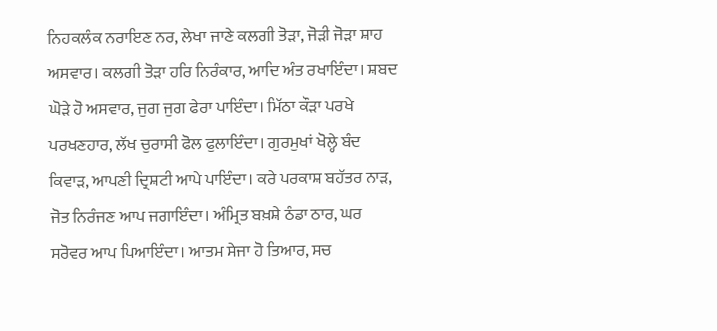ਨਿਹਕਲੰਕ ਨਰਾਇਣ ਨਰ, ਲੇਖਾ ਜਾਣੇ ਕਲਗੀ ਤੋੜਾ, ਜੋੜੀ ਜੋੜਾ ਸ਼ਾਹ ਅਸਵਾਰ। ਕਲਗੀ ਤੋੜਾ ਹਰਿ ਨਿਰੰਕਾਰ, ਆਦਿ ਅੰਤ ਰਖਾਇੰਦਾ। ਸ਼ਬਦ ਘੋੜੇ ਹੋ ਅਸਵਾਰ, ਜੁਗ ਜੁਗ ਫੇਰਾ ਪਾਇੰਦਾ। ਮਿੱਠਾ ਕੌੜਾ ਪਰਖੇ ਪਰਖਣਹਾਰ, ਲੱਖ ਚੁਰਾਸੀ ਫੋਲ ਫੁਲਾਇੰਦਾ। ਗੁਰਮੁਖਾਂ ਖੋਲ੍ਹੇ ਬੰਦ ਕਿਵਾੜ, ਆਪਣੀ ਦ੍ਰਿਸ਼ਟੀ ਆਪੇ ਪਾਇੰਦਾ। ਕਰੇ ਪਰਕਾਸ਼ ਬਹੱਤਰ ਨਾੜ, ਜੋਤ ਨਿਰੰਜਣ ਆਪ ਜਗਾਇੰਦਾ। ਅੰਮ੍ਰਿਤ ਬਖ਼ਸ਼ੇ ਠੰਡਾ ਠਾਰ, ਘਰ ਸਰੋਵਰ ਆਪ ਪਿਆਇੰਦਾ। ਆਤਮ ਸੇਜਾ ਹੋ ਤਿਆਰ, ਸਚ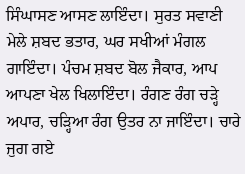ਸਿੰਘਾਸਣ ਆਸਣ ਲਾਇੰਦਾ। ਸੁਰਤ ਸਵਾਣੀ ਮੇਲੇ ਸ਼ਬਦ ਭਤਾਰ, ਘਰ ਸਖੀਆਂ ਮੰਗਲ ਗਾਇੰਦਾ। ਪੰਚਮ ਸ਼ਬਦ ਬੋਲ ਜੈਕਾਰ, ਆਪ ਆਪਣਾ ਖੇਲ ਖਿਲਾਇੰਦਾ। ਰੰਗਣ ਰੰਗ ਚੜ੍ਹੇ ਅਪਾਰ, ਚੜ੍ਹਿਆ ਰੰਗ ਉਤਰ ਨਾ ਜਾਇੰਦਾ। ਚਾਰੇ ਜੁਗ ਗਏ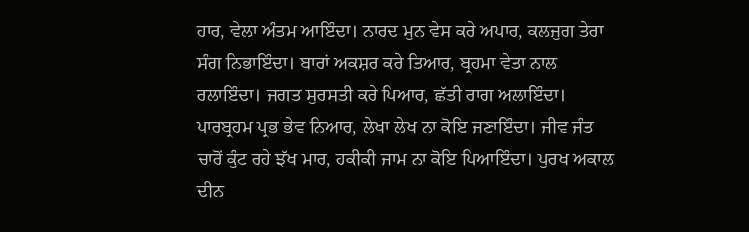ਹਾਰ, ਵੇਲਾ ਅੰਤਮ ਆਇੰਦਾ। ਨਾਰਦ ਮੁਨ ਵੇਸ ਕਰੇ ਅਪਾਰ, ਕਲਜੁਗ ਤੇਰਾ ਸੰਗ ਨਿਭਾਇੰਦਾ। ਬਾਰਾਂ ਅਕਸ਼ਰ ਕਰੇ ਤਿਆਰ, ਬ੍ਰਹਮਾ ਵੇਤਾ ਨਾਲ ਰਲਾਇੰਦਾ। ਜਗਤ ਸੁਰਸਤੀ ਕਰੇ ਪਿਆਰ, ਛੱਤੀ ਰਾਗ ਅਲਾਇੰਦਾ। ਪਾਰਬ੍ਰਹਮ ਪ੍ਰਭ ਭੇਵ ਨਿਆਰ, ਲੇਖਾ ਲੇਖ ਨਾ ਕੋਇ ਜਣਾਇੰਦਾ। ਜੀਵ ਜੰਤ ਚਾਰੋਂ ਕੁੰਟ ਰਹੇ ਝੱਖ ਮਾਰ, ਹਕੀਕੀ ਜਾਮ ਨਾ ਕੋਇ ਪਿਆਇੰਦਾ। ਪੁਰਖ ਅਕਾਲ ਦੀਨ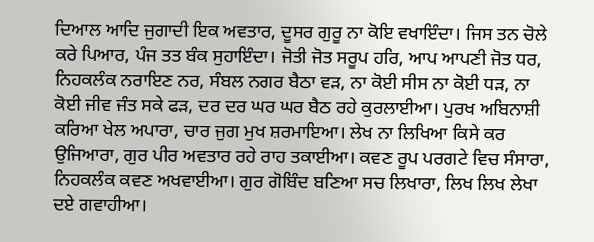ਦਿਆਲ ਆਦਿ ਜੁਗਾਦੀ ਇਕ ਅਵਤਾਰ, ਦੂਸਰ ਗੁਰੂ ਨਾ ਕੋਇ ਵਖਾਇੰਦਾ। ਜਿਸ ਤਨ ਚੋਲੇ ਕਰੇ ਪਿਆਰ, ਪੰਜ ਤਤ ਬੰਕ ਸੁਹਾਇੰਦਾ। ਜੋਤੀ ਜੋਤ ਸਰੂਪ ਹਰਿ, ਆਪ ਆਪਣੀ ਜੋਤ ਧਰ, ਨਿਹਕਲੰਕ ਨਰਾਇਣ ਨਰ, ਸੰਬਲ ਨਗਰ ਬੈਠਾ ਵੜ, ਨਾ ਕੋਈ ਸੀਸ ਨਾ ਕੋਈ ਧੜ, ਨਾ ਕੋਈ ਜੀਵ ਜੰਤ ਸਕੇ ਫੜ, ਦਰ ਦਰ ਘਰ ਘਰ ਬੈਠ ਰਹੇ ਕੁਰਲਾਈਆ। ਪੁਰਖ ਅਬਿਨਾਸ਼ੀ ਕਰਿਆ ਖੇਲ ਅਪਾਰਾ, ਚਾਰ ਜੁਗ ਮੁਖ ਸ਼ਰਮਾਇਆ। ਲੇਖ ਨਾ ਲਿਖਿਆ ਕਿਸੇ ਕਰ ਉਜਿਆਰਾ, ਗੁਰ ਪੀਰ ਅਵਤਾਰ ਰਹੇ ਰਾਹ ਤਕਾਈਆ। ਕਵਣ ਰੂਪ ਪਰਗਟੇ ਵਿਚ ਸੰਸਾਰਾ, ਨਿਹਕਲੰਕ ਕਵਣ ਅਖਵਾਈਆ। ਗੁਰ ਗੋਬਿੰਦ ਬਣਿਆ ਸਚ ਲਿਖਾਰਾ, ਲਿਖ ਲਿਖ ਲੇਖਾ ਦਏ ਗਵਾਹੀਆ।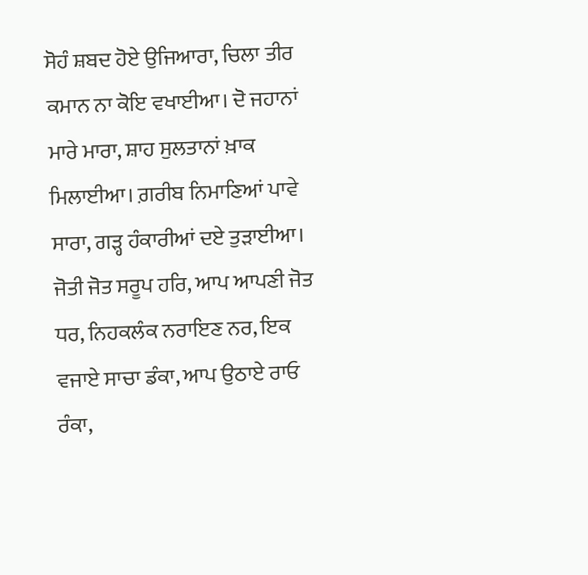ਸੋਹੰ ਸ਼ਬਦ ਹੋਏ ਉਜਿਆਰਾ, ਚਿਲਾ ਤੀਰ ਕਮਾਨ ਨਾ ਕੋਇ ਵਖਾਈਆ। ਦੋ ਜਹਾਨਾਂ ਮਾਰੇ ਮਾਰਾ, ਸ਼ਾਹ ਸੁਲਤਾਨਾਂ ਖ਼ਾਕ ਮਿਲਾਈਆ। ਗ਼ਰੀਬ ਨਿਮਾਣਿਆਂ ਪਾਵੇ ਸਾਰਾ, ਗੜ੍ਹ ਹੰਕਾਰੀਆਂ ਦਏ ਤੁੜਾਈਆ। ਜੋਤੀ ਜੋਤ ਸਰੂਪ ਹਰਿ, ਆਪ ਆਪਣੀ ਜੋਤ ਧਰ, ਨਿਹਕਲੰਕ ਨਰਾਇਣ ਨਰ, ਇਕ ਵਜਾਏ ਸਾਚਾ ਡੰਕਾ, ਆਪ ਉਠਾਏ ਰਾਓ ਰੰਕਾ,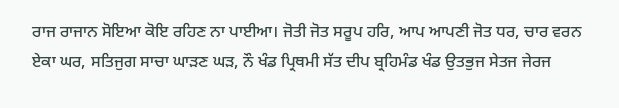ਰਾਜ ਰਾਜਾਨ ਸੋਇਆ ਕੋਇ ਰਹਿਣ ਨਾ ਪਾਈਆ। ਜੋਤੀ ਜੋਤ ਸਰੂਪ ਹਰਿ, ਆਪ ਆਪਣੀ ਜੋਤ ਧਰ, ਚਾਰ ਵਰਨ ਏਕਾ ਘਰ, ਸਤਿਜੁਗ ਸਾਚਾ ਘਾੜਣ ਘੜ, ਨੌ ਖੰਡ ਪ੍ਰਿਥਮੀ ਸੱਤ ਦੀਪ ਬ੍ਰਹਿਮੰਡ ਖੰਡ ਉਤਭੁਜ ਸੇਤਜ ਜੇਰਜ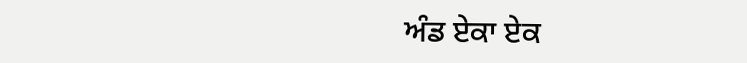ਅੰਡ ਏਕਾ ਏਕ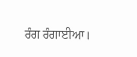ਰੰਗ ਰੰਗਾਈਆ।